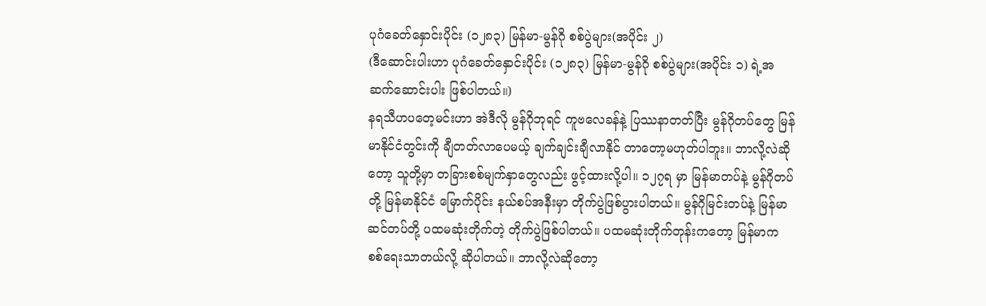ပုဂံခေတ်နှောင်းပိုင်း (၁၂၈၃) မြန်မာ-မွန်ဂို စစ်ပွဲများ(အပိုင်း ၂)
(ဒီဆောင်းပါးဟာ ပုဂံခေတ်နှောင်းပိုင်း (၁၂၈၃) မြန်မာ-မွန်ဂို စစ်ပွဲများ(အပိုင်း ၁) ရဲ့အဆက်ဆောင်းပါး ဖြစ်ပါတယ်။)
နရသီဟပတေ့မင်းဟာ အဲဒီလို မွန်ဂိုဘုရင် ကူဗလေခန်နဲ့ ပြဿနာတတ်ပြီး မွန်ဂိုတပ်တွေ မြန်မာနိုင်ငံတွင်းကို ချီတတ်လာပေမယ့် ချက်ချင်းချီလာနိုင် တာတော့မဟုတ်ပါဘူး။ ဘာလို့လဲဆိုတော့ သူတို့မှာ တခြားစစ်မျက်နှာတွေလည်း ဖွင့်ထားလို့ပါ။ ၁၂၇ရ မှာ မြန်မာတပ်နဲ့ မွန်ဂိုတပ်တို့ မြန်မာနိုင်ငံ မြောက်ပိုင်း နယ်စပ်အနီးမှာ တိုက်ပွဲဖြစ်ပွားပါတယ်။ မွန်ဂိုမြင်းတပ်နဲ့ မြန်မာဆင်တပ်တို့ ပထမဆုံးတိုက်တဲ့ တိုက်ပွဲဖြစ်ပါတယ်။ ပထမဆုံးတိုက်တုန်းကတော့ မြန်မာက စစ်ရေးသာတယ်လို့ ဆိုပါတယ်။ ဘာလို့လဲဆိုတော့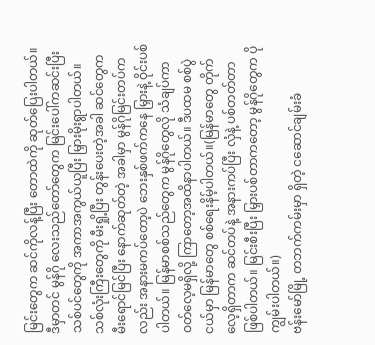မြင်းတွေက ဆင်ကိုလန့်ပြီး တောထဲကို ဆုတ်ပြေးပါတယ်။ ဒီမှာတင် မွန်ဂို လေးသည်တော်တွေက မြင်းပေါ်ကဆင်းပြီး သစ်ပင်တွေကို အကာအကွယ်ယူပြီး မြှားမိုးရွာပါတယ်။ သစ်လုံးကြီးတွေကို မီးရှို့ပြီး တွန်းပေးတဲ့အခါ ဆင်တွေက မီးရောင်မြင်ပြီး နောက်ဆုတ်တဲ့ အခါမှာ မွန်ဂိုမြင်းတပ်ကလည်း အနားမကပ်တော့ပဲ ဘေးနှစ်ဖက်ကနေ မြှားနဲ့ ဝိုင်းပစ်ပါတယ်။ မြန်မာစစ်သည်တွေက မွန်ဂိုတွေလို သံချပ်ကာ ဝတ်လေ့မရှိလို့ ကြာတော့အထိနာပါတယ်။ ဒီပထမ စစ်ပွဲငယ်မှာ မြန်မာတွေ စစ်ရေးနိမ့်ပါတယ်။(မြန်မာတွေ တိုက်လေ့ရှိတာက ဆင်တပ်နဲ့ အနားကပ်ပြီး လှံနဲ့ ပစ်တတ်တာ ဖြစ်ပါတယ်။ မြင်းစီးပြီး မြှားပစ်တာကတော့ မွန်ဂိုတွေက ပိုကျွမ်းပါတယ်။)
ဗန်းမော်မြို့ တဘက်ကမ်းမှာ ရှိတဲ့ ငဆောင်ချမ်းခံ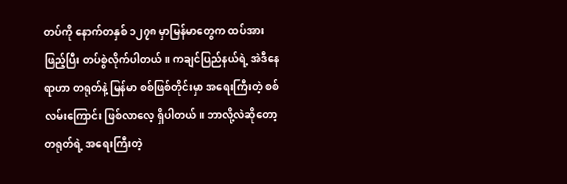တပ်ကို နောက်တနှစ် ၁၂၇၈ မှာမြန်မာတွေက ထပ်အားဖြည့်ပြီး တပ်စွဲလိုက်ပါတယ်။ ကချင်ပြည်နယ်ရဲ့ အဲဒီနေရာဟာ တရုတ်နဲ့ မြန်မာ စစ်ဖြစ်တိုင်းမှာ အရေးကြီးတဲ့ စစ်လမ်းကြောင်း ဖြစ်လာလေ့ ရှိပါတယ်။ ဘာလို့လဲဆိုတော့ တရုတ်ရဲ့ အရေးကြီးတဲ့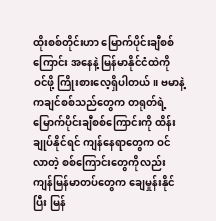ထိုးစစ်တိုင်းဟာ မြောက်ပိုင်းချီစစ်ကြောင်း အနေနဲ့ မြန်မာနိုင်ငံထဲကို ဝင်ဖို့ ကြိုးစားလေ့ရှိပါတယ်။ ဗမာနဲ့ ကချင်စစ်သည်တွေက တရုတ်ရဲ့ မြောက်ပိုင်းချီစစ်ကြောင်းကို ထိန်းချုပ်နိုင်ရင် ကျန်နေရာတွေက ဝင်လာတဲ့ စစ်ကြောင်းတွေကိုလည်း ကျန်မြန်မာတပ်တွေက ချေမှုန်းနိုင်ပြီး မြန်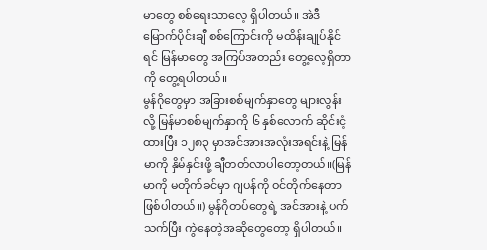မာတွေ စစ်ရေးသာလေ့ ရှိပါတယ်။ အဲဒီမြောက်ပိုင်းချီ စစ်ကြောင်းကို မထိန်းချုပ်နိုင်ရင် မြန်မာတွေ အကြပ်အတည်း တွေ့လေ့ရှိတာကို တွေ့ရပါတယ်။
မွန်ဂိုတွေမှာ အခြားစစ်မျက်နှာတွေ များလွန်းလို့ မြန်မာစစ်မျက်နှာကို ၆ နှစ်လောက် ဆိုင်းငံ့ထားပြီး ၁၂၈၃ မှာအင်အားအလုံးအရင်းနဲ့ မြန်မာကို နှိမ်နှင်းဖို့ ချီတတ်လာပါတော့တယ်။(မြန်မာကို မတိုက်ခင်မှာ ဂျပန်ကို ဝင်တိုက်နေတာ ဖြစ်ပါတယ်။) မွန်ဂိုတပ်တွေရဲ့ အင်အားနဲ့ ပက်သက်ပြီး ကွဲနေတဲ့အဆိုတွေတော့ ရှိပါတယ်။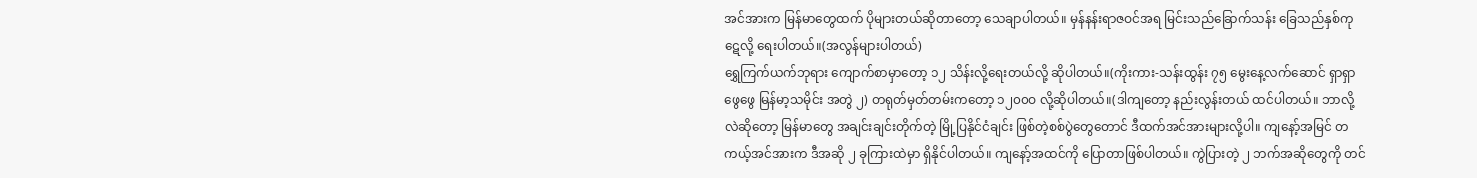အင်အားက မြန်မာတွေထက် ပိုများတယ်ဆိုတာတော့ သေချာပါတယ်။ မှန်နန်းရာဇဝင်အရ မြင်းသည်ခြောက်သန်း ခြေသည်နှစ်ကုဋေလို့ ရေးပါတယ်။(အလွန်များပါတယ်)
ရွှေကြက်ယက်ဘုရား ကျောက်စာမှာတော့ ၁၂ သိန်းလို့ရေးတယ်လို့ ဆိုပါတယ်။(ကိုးကား-သန်းထွန်း ၇၅ မွေးနေ့လက်ဆောင် ရှာရှာဖွေဖွေ မြန်မာ့သမိုင်း အတွဲ ၂) တရုတ်မှတ်တမ်းကတော့ ၁၂၀၀ဝ လို့ဆိုပါတယ်။(ဒါကျတော့ နည်းလွန်းတယ် ထင်ပါတယ်။ ဘာလို့လဲဆိုတော့ မြန်မာတွေ အချင်းချင်းတိုက်တဲ့ မြို့ပြနိုင်ငံချင်း ဖြစ်တဲ့စစ်ပွဲတွေတောင် ဒီထက်အင်အားများလို့ပါ။ ကျနော့်အမြင် တကယ့်အင်အားက ဒီအဆို ၂ ခုကြားထဲမှာ ရှိနိုင်ပါတယ်။ ကျနော့်အထင်ကို ပြောတာဖြစ်ပါတယ်။ ကွဲပြားတဲ့ ၂ ဘက်အဆိုတွေကို တင်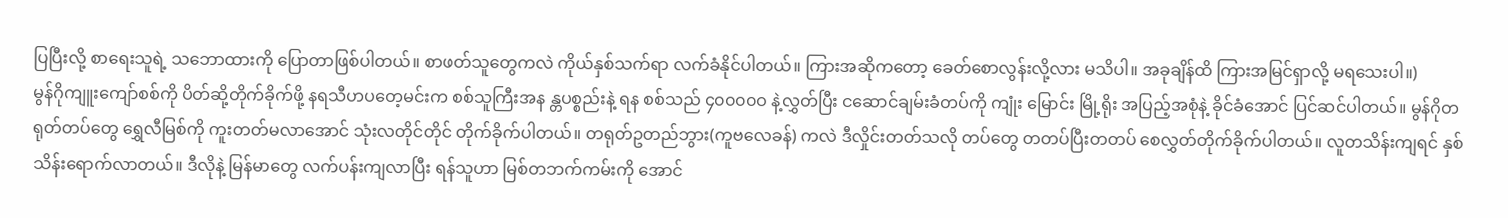ပြပြီးလို့ စာရေးသူရဲ့ သဘောထားကို ပြောတာဖြစ်ပါတယ်။ စာဖတ်သူတွေကလဲ ကိုယ်နှစ်သက်ရာ လက်ခံနိုင်ပါတယ်။ ကြားအဆိုကတော့ ခေတ်စောလွန်းလို့လား မသိပါ။ အခုချိန်ထိ ကြားအမြင်ရှာလို့ မရသေးပါ။)
မွန်ဂိုကျူးကျော်စစ်ကို ပိတ်ဆို့တိုက်ခိုက်ဖို့ နရသီဟပတေ့မင်းက စစ်သူကြီးအန န္တပစ္စည်းနဲ့ ရန စစ်သည် ၄၀၀၀၀ဝ နဲ့လွှတ်ပြီး ငဆောင်ချမ်းခံတပ်ကို ကျုံး မြောင်း မြို့ရိုး အပြည့်အစုံနဲ့ ခိုင်ခံအောင် ပြင်ဆင်ပါတယ်။ မွန်ဂိုတရုတ်တပ်တွေ ရွှေလီမြစ်ကို ကူးတတ်မလာအောင် သုံးလတိုင်တိုင် တိုက်ခိုက်ပါတယ်။ တရုတ်ဥတည်ဘွား(ကူဗလေခန်) ကလဲ ဒီလှိုင်းတတ်သလို တပ်တွေ တတပ်ပြီးတတပ် စေလွှတ်တိုက်ခိုက်ပါတယ်။ လူတသိန်းကျရင် နှစ်သိန်းရောက်လာတယ်။ ဒီလိုနဲ့ မြန်မာတွေ လက်ပန်းကျလာပြီး ရန်သူဟာ မြစ်တဘက်ကမ်းကို အောင်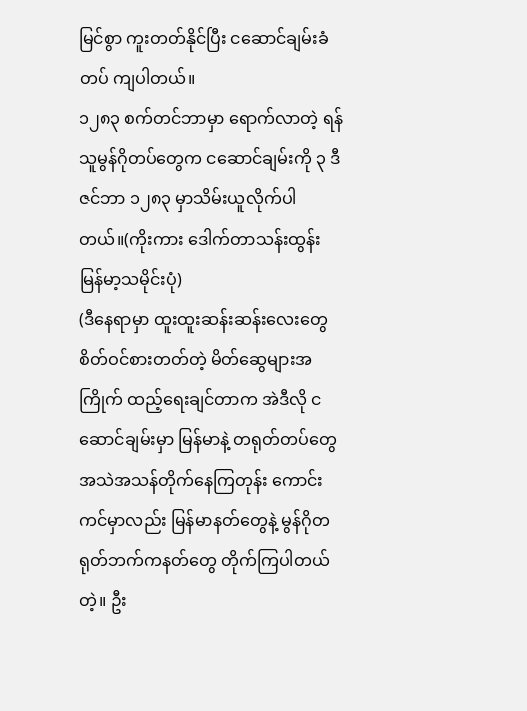မြင်စွာ ကူးတတ်နိုင်ပြီး ငဆောင်ချမ်းခံတပ် ကျပါတယ်။
၁၂၈၃ စက်တင်ဘာမှာ ရောက်လာတဲ့ ရန်သူမွန်ဂိုတပ်တွေက ငဆောင်ချမ်းကို ၃ ဒီဇင်ဘာ ၁၂၈၃ မှာသိမ်းယူလိုက်ပါတယ်။(ကိုးကား ဒေါက်တာသန်းထွန်း မြန်မာ့သမိုင်းပုံ)
(ဒီနေရာမှာ ထူးထူးဆန်းဆန်းလေးတွေ စိတ်ဝင်စားတတ်တဲ့ မိတ်ဆွေများအကြိုက် ထည့်ရေးချင်တာက အဲဒီလို ငဆောင်ချမ်းမှာ မြန်မာနဲ့ တရုတ်တပ်တွေ အသဲအသန်တိုက်နေကြတုန်း ကောင်းကင်မှာလည်း မြန်မာနတ်တွေနဲ့ မွန်ဂိုတရုတ်ဘက်ကနတ်တွေ တိုက်ကြပါတယ်တဲ့။ ဦး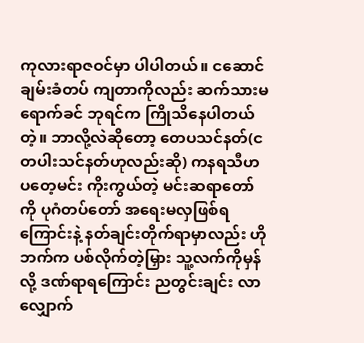ကုလားရာဇဝင်မှာ ပါပါတယ်။ ငဆောင်ချမ်းခံတပ် ကျတာကိုလည်း ဆက်သားမရောက်ခင် ဘုရင်က ကြိုသိနေပါတယ်တဲ့။ ဘာလို့လဲဆိုတော့ တေပသင်နတ်(ငတပါးသင်နတ်ဟုလည်းဆို) ကနရသီဟပတေ့မင်း ကိုးကွယ်တဲ့ မင်းဆရာတော်ကို ပုဂံတပ်တော် အရေးမလှဖြစ်ရကြောင်းနဲ့ နတ်ချင်းတိုက်ရာမှာလည်း ဟိုဘက်က ပစ်လိုက်တဲ့မြှား သူ့လက်ကိုမှန်လို့ ဒဏ်ရာရကြောင်း ညတွင်းချင်း လာလျှောက်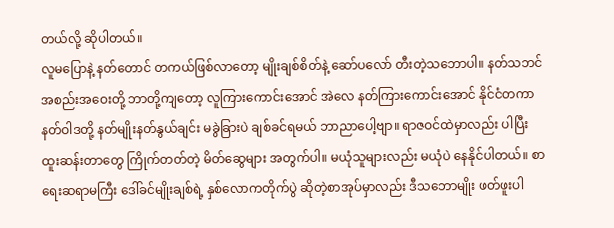တယ်လို့ ဆိုပါတယ်။
လူမပြောနဲ့ နတ်တောင် တကယ်ဖြစ်လာတော့ မျိုးချစ်စိတ်နဲ့ ဆော်ပလော် တီးတဲ့သဘောပါ။ နတ်သဘင်အစည်းအဝေးတို့ ဘာတို့ကျတော့ လူကြားကောင်းအောင် အဲလေ နတ်ကြားကောင်းအောင် နိုင်ငံတကာနတ်ဝါဒတို့ နတ်မျိုးနတ်နွယ်ချင်း မခွဲခြားပဲ ချစ်ခင်ရမယ် ဘာညာပေါ့ဗျာ။ ရာဇဝင်ထဲမှာလည်း ပါပြီး ထူးဆန်းတာတွေ ကြိုက်တတ်တဲ့ မိတ်ဆွေများ အတွက်ပါ။ မယုံသူများလည်း မယုံပဲ နေနိုင်ပါတယ်။ စာရေးဆရာမကြီး ဒေါ်ခင်မျိုးချစ်ရဲ့ နှစ်လောကတိုက်ပွဲ ဆိုတဲ့စာအုပ်မှာလည်း ဒီသဘောမျိုး ဖတ်ဖူးပါ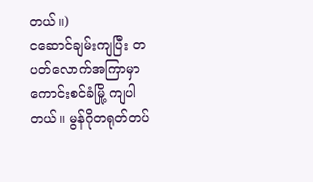တယ်။)
ငဆောင်ချမ်းကျပြီး တပတ်လောက်အကြာမှာ ကောင်းစင်ခံမြို့ ကျပါတယ်။ မွန်ဂိုတရုတ်တပ်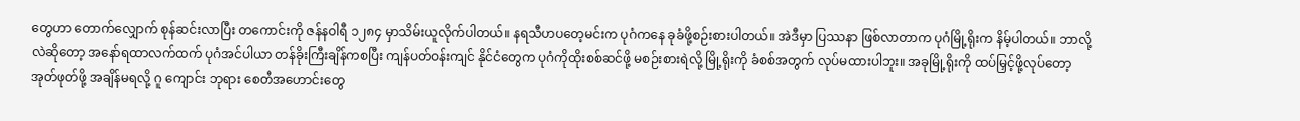တွေဟာ တောက်လျှောက် စုန်ဆင်းလာပြီး တကောင်းကို ဇန်နဝါရီ ၁၂၈၄ မှာသိမ်းယူလိုက်ပါတယ်။ နရသီဟပတေ့မင်းက ပုဂံကနေ ခုခံဖို့စဉ်းစားပါတယ်။ အဲဒီမှာ ပြဿနာ ဖြစ်လာတာက ပုဂံမြို့ရိုးက နိမ့်ပါတယ်။ ဘာလို့လဲဆိုတော့ အနော်ရထာလက်ထက် ပုဂံအင်ပါယာ တန်ခိုးကြီးချိန်ကစပြီး ကျန်ပတ်ဝန်းကျင် နိုင်ငံတွေက ပုဂံကိုထိုးစစ်ဆင်ဖို့ မစဉ်းစားရဲလို့ မြို့ရိုးကို ခံစစ်အတွက် လုပ်မထားပါဘူး။ အခုမြို့ရိုးကို ထပ်မြှင့်ဖို့လုပ်တော့ အုတ်ဖုတ်ဖို့ အချိန်မရလို့ ဂူ ကျောင်း ဘုရား စေတီအဟောင်းတွေ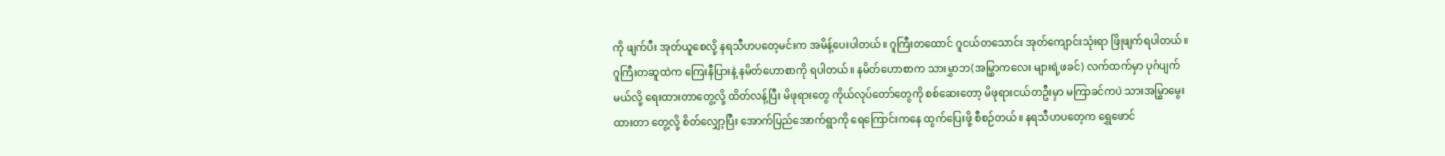ကို ဖျက်ပီး အုတ်ယူစေလို့ နရသီဟပတေ့မင်းက အမိန့်ပေးပါတယ်။ ဂူကြီးတထောင် ဂူငယ်တသောင်း အုတ်ကျောင်းသုံးရာ ဖြိုဖျက်ရပါတယ်။
ဂူကြီးတဆူထဲက ကြေးနီပြားနဲ့ နမိတ်ဟောစာကို ရပါတယ်။ နမိတ်ဟောစာက သားမွှာဘ(အမြွှာကလေး များရဲ့ဖခင်) လက်ထက်မှာ ပုဂံပျက်မယ်လို့ ရေးထားတာတွေ့လို့ ထိတ်လန့်ပြီး မိဖုရားတွေ ကိုယ်လုပ်တော်တွေကို စစ်ဆေးတော့ မိဖုရားငယ်တဦးမှာ မကြာခင်ကပဲ သားအမြွှာမွေးထားတာ တွေ့လို့ စိတ်လျှော့ပြီး အောက်ပြည်အောက်ရွာကို ရေကြောင်းကနေ ထွက်ပြေးဖို့ စီစဉ်တယ်။ နရသီဟပတေ့က ရွှေဖောင်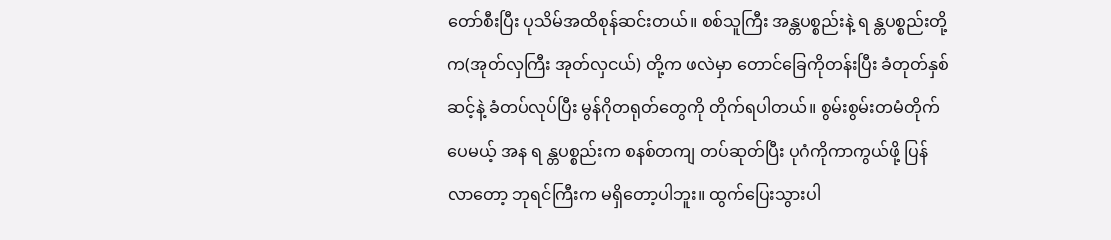တော်စီးပြီး ပုသိမ်အထိစုန်ဆင်းတယ်။ စစ်သူကြီး အန္တပစ္စည်းနဲ့ ရ န္တပစ္စည်းတို့က(အုတ်လှကြီး အုတ်လှငယ်) တို့က ဖလဲမှာ တောင်ခြေကိုတန်းပြီး ခံတုတ်နှစ်ဆင့်နဲ့ ခံတပ်လုပ်ပြီး မွန်ဂိုတရုတ်တွေကို တိုက်ရပါတယ်။ စွမ်းစွမ်းတမံတိုက်ပေမယ့် အန ရ န္တပစ္စည်းက စနစ်တကျ တပ်ဆုတ်ပြီး ပုဂံကိုကာကွယ်ဖို့ ပြန်လာတော့ ဘုရင်ကြီးက မရှိတော့ပါဘူး။ ထွက်ပြေးသွားပါ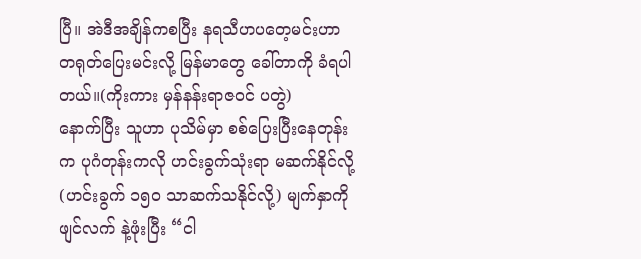ပြီ။ အဲဒီအချိန်ကစပြီး နရသီဟပတေ့မင်းဟာ တရုတ်ပြေးမင်းလို့ မြန်မာတွေ ခေါ်တာကို ခံရပါတယ်။(ကိုးကား မှန်နန်းရာဇဝင် ပတွဲ)
နောက်ပြီး သူဟာ ပုသိမ်မှာ စစ်ပြေးပြီးနေတုန်းက ပုဂံတုန်းကလို ဟင်းခွက်သုံးရာ မဆက်နိုင်လို့(ဟင်းခွက် ၁၅ဝ သာဆက်သနိုင်လို့) မျက်နှာကို ဖျင်လက် နဲ့ဖုံးပြီး “ငါ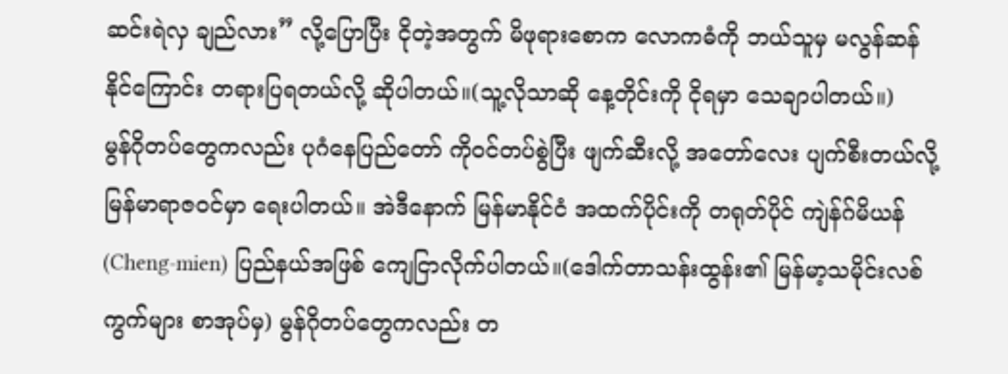ဆင်းရဲလှ ချည်လား” လို့ပြောပြီး ငိုတဲ့အတွက် မိဖုရားစောက လောကဓံကို ဘယ်သူမှ မလွန်ဆန်နိုင်ကြောင်း တရားပြရတယ်လို့ ဆိုပါတယ်။(သူ့လိုသာဆို နေ့တိုင်းကို ငိုရမှာ သေချာပါတယ်။)
မွန်ဂိုတပ်တွေကလည်း ပုဂံနေပြည်တော် ကိုဝင်တပ်စွဲပြီး ဖျက်ဆီးလို့ အတော်လေး ပျက်စီးတယ်လို့ မြန်မာရာဇဝင်မှာ ရေးပါတယ်။ အဲဒီနောက် မြန်မာနိုင်ငံ အထက်ပိုင်းကို တရုတ်ပိုင် ကျဲန်ဂ်မိယန် (Cheng-mien) ပြည်နယ်အဖြစ် ကျေငြာလိုက်ပါတယ်။(ဒေါက်တာသန်းထွန်း၏ မြန်မာ့သမိုင်းလစ်ကွက်များ စာအုပ်မှ) မွန်ဂိုတပ်တွေကလည်း တ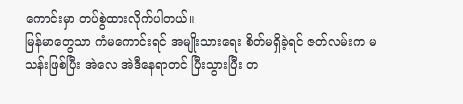ကောင်းမှာ တပ်စွဲထားလိုက်ပါတယ်။
မြန်မာတွေသာ ကံမကောင်းရင် အမျိုးသားရေး စိတ်မရှိခဲ့ရင် ဇတ်လမ်းက မသန်းဖြစ်ပြီး အဲလေ အဲဒီနေရာတင် ပြီးသွားပြီး တ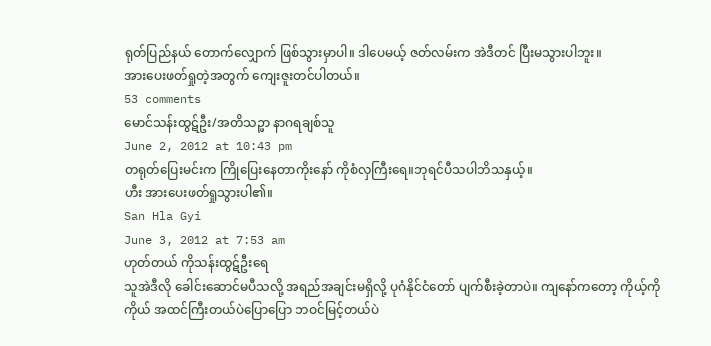ရုတ်ပြည်နယ် တောက်လျှောက် ဖြစ်သွားမှာပါ။ ဒါပေမယ့် ဇတ်လမ်းက အဲဒီတင် ပြီးမသွားပါဘူး။
အားပေးဖတ်ရှုတဲ့အတွက် ကျေးဇူးတင်ပါတယ်။
53 comments
မောင်သန်းထွဋ်ဦး/အတိသဉ္ဖာ နာဂရချစ်သူ
June 2, 2012 at 10:43 pm
တရုတ်ပြေးမင်းက ကြိုပြေးနေတာကိုးနော် ကိုစံလှကြီးရေ။ဘုရင်ပီသပါဘိသနှယ့်။
ဟီး အားပေးဖတ်ရှုသွားပါ၏။
San Hla Gyi
June 3, 2012 at 7:53 am
ဟုတ်တယ် ကိုသန်းထွဋ်ဦးရေ
သူအဲဒီလို ခေါင်းဆောင်မပီသလို့ အရည်အချင်းမရှိလို့ ပုဂံနိုင်ငံတော် ပျက်စီးခဲ့တာပဲ။ ကျနော်ကတော့ ကိုယ့်ကိုကိုယ် အထင်ကြီးတယ်ပဲပြောပြော ဘဝင်မြင့်တယ်ပဲ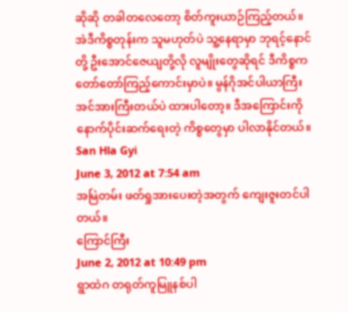ဆိုဆို တခါတလေတော့ စိတ်ကူးယာဉ်ကြည့်တယ်။ အဲဒီကိစ္စတုန်းက သူမဟုတ်ပဲ သူ့နေရာမှာ ဘုရင့်နောင်တို့ ဦးအောင်ဇေယျတို့လို လူမျိုးတွေဆိုရင် ဒီကိစ္စက တော်တော်ကြည့်ကောင်းမှာပဲ။ မွန်ဂိုအင်ပါယာကြီး အင်အားကြီးတယ်ပဲ ထားပါတော့။ ဒီအကြောင်းကို နောက်ပိုင်းဆက်ရေးတဲ့ ကိစ္စတွေမှာ ပါလာနိုင်တယ်။
San Hla Gyi
June 3, 2012 at 7:54 am
အမြဲတမ်း ဖတ်ရှုအားပေးတဲ့အတွက် ကျေးဇူးတင်ပါတယ်။
ကြောင်ကြီး
June 2, 2012 at 10:49 pm
ရွာထဲဂ တရုတ်ကူမြူနစ်ပါ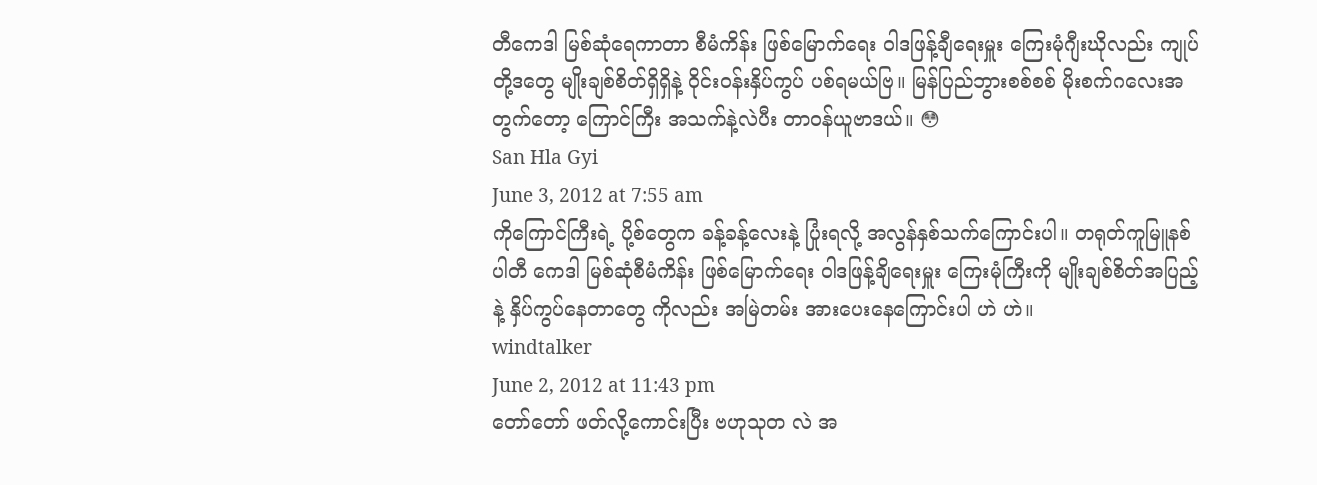တီကေဒါ မြစ်ဆုံရေကာတာ စီမံကိန်း ဖြစ်မြောက်ရေး ဝါဒဖြန့်ချီရေးမှူး ကြေးမုံဂျီးဃိုလည်း ကျုပ်တို့ဒတွေ မျိုးချစ်စိတ်ရှိရှိနဲ့ ဝိုင်းဝန်းနှိပ်ကွပ် ပစ်ရမယ်ဗြ။ မြန်ပြည်ဘွားစစ်စစ် မိုးစက်ဂလေးအတွက်တော့ ကြောင်ကြီး အသက်နဲ့လဲပီး တာဝန်ယူဗာဒယ်။ 😳
San Hla Gyi
June 3, 2012 at 7:55 am
ကိုကြောင်ကြီးရဲ့ ပို့စ်တွေက ခန့်ခန့်လေးနဲ့ ပြုံးရလို့ အလွန်နှစ်သက်ကြောင်းပါ။ တရုတ်ကူမြူနစ်ပါတီ ကေဒါ မြစ်ဆုံစီမံကိန်း ဖြစ်မြောက်ရေး ဝါဒဖြန့်ချိရေးမှူး ကြေးမုံကြီးကို မျိုးချစ်စိတ်အပြည့်နဲ့ နှိပ်ကွပ်နေတာတွေ ကိုလည်း အမြဲတမ်း အားပေးနေကြောင်းပါ ဟဲ ဟဲ။
windtalker
June 2, 2012 at 11:43 pm
တော်တော် ဖတ်လို့ကောင်းပြီး ဗဟုသုတ လဲ အ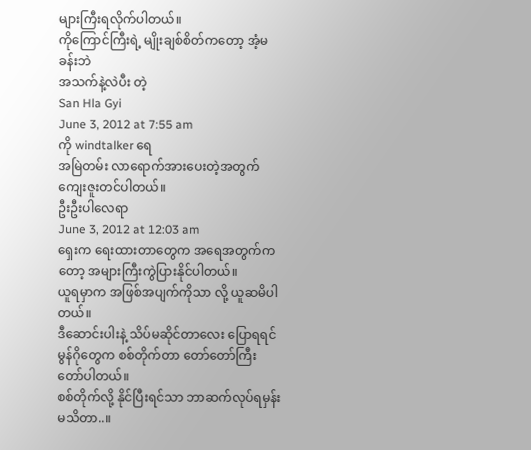များကြီးရလိုက်ပါတယ်။
ကိုကြောင်ကြီးရဲ့ မျိုးချစ်စိတ်ကတော့ အံ့မခန်းဘဲ
အသက်နဲ့လဲပီး တဲ့
San Hla Gyi
June 3, 2012 at 7:55 am
ကို windtalker ရေ
အမြဲတမ်း လာရောက်အားပေးတဲ့အတွက် ကျေးဇူးတင်ပါတယ်။
ဦးဦးပါလေရာ
June 3, 2012 at 12:03 am
ရှေးက ရေးထားတာတွေက အရေအတွက်ကတော့ အများကြီးကွဲပြားနိုင်ပါတယ်။
ယူရမှာက အဖြစ်အပျက်ကိုသာ လို့ ယူဆမိပါတယ်။
ဒီဆောင်းပါးနဲ့ သိပ်မဆိုင်တာလေး ပြောရရင်
မွန်ဂိုတွေက စစ်တိုက်တာ တော်တော်ကြီး တော်ပါတယ်။
စစ်တိုက်လို့ နိုင်ပြီးရင်သာ ဘာဆက်လုပ်ရမှန်းမသိတာ..။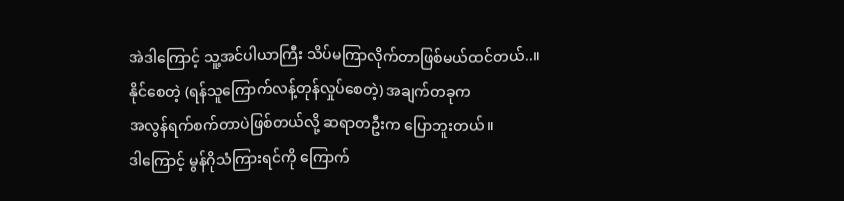အဲဒါကြောင့် သူ့အင်ပါယာကြီး သိပ်မကြာလိုက်တာဖြစ်မယ်ထင်တယ်..။
နိုင်စေတဲ့ (ရန်သူကြောက်လန့်တုန်လှုပ်စေတဲ့) အချက်တခုက
အလွန်ရက်စက်တာပဲဖြစ်တယ်လို့ ဆရာတဦးက ပြောဘူးတယ်။
ဒါကြောင့် မွန်ဂိုသံကြားရင်ကို ကြောက်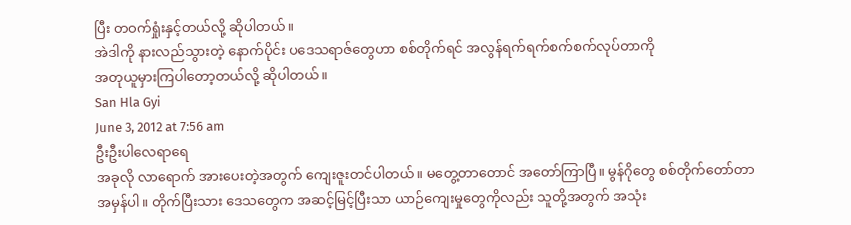ပြီး တဝက်ရှုံးနှင့်တယ်လို့ ဆိုပါတယ်။
အဲဒါကို နားလည်သွားတဲ့ နောက်ပိုင်း ပဒေသရာဇ်တွေဟာ စစ်တိုက်ရင် အလွန်ရက်ရက်စက်စက်လုပ်တာကို
အတုယူမှားကြပါတော့တယ်လို့ ဆိုပါတယ်။
San Hla Gyi
June 3, 2012 at 7:56 am
ဦးဦးပါလေရာရေ
အခုလို လာရောက် အားပေးတဲ့အတွက် ကျေးဇူးတင်ပါတယ်။ မတွေ့တာတောင် အတော်ကြာပြီ။ မွန်ဂိုတွေ စစ်တိုက်တော်တာ အမှန်ပါ။ တိုက်ပြီးသား ဒေသတွေက အဆင့်မြင့်ပြီးသာ ယာဉ်ကျေးမှုတွေကိုလည်း သူတို့အတွက် အသုံး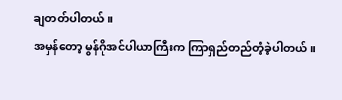ချတတ်ပါတယ်။
အမှန်တော့ မွန်ဂိုအင်ပါယာကြီးက ကြာရှည်တည်တံ့ခဲ့ပါတယ်။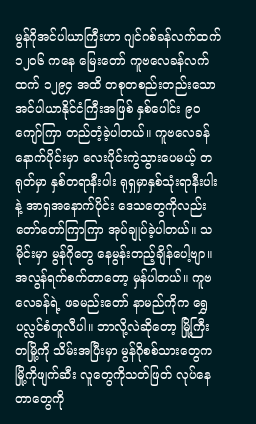မွန်ဂိုအင်ပါယာကြီးဟာ ဂျင်ဂစ်ခန်လက်ထက် ၁၂၀၆ ကနေ မြေးတော် ကူဗလေခန်လက်ထက် ၁၂၉၄ အထိ တစုတစည်းတည်းသော အင်ပါယာနိုင်ငံကြီးအဖြစ် နှစ်ပေါင်း ၉ဝကျော်ကြာ တည်တံ့ခဲ့ပါတယ်။ ကူဗလေခန် နောက်ပိုင်းမှာ လေးပိုင်းကွဲသွားပေမယ့် တရုတ်မှာ နှစ်တရာနီးပါး ရုရှမှာနှစ်သုံးရာနီးပါး နဲ့ အာရှအနောက်ပိုင်း ဒေသတွေကိုလည်း တော်တော်ကြာကြာ အုပ်ချုပ်ခဲ့ပါတယ်။ သမိုင်းမှာ မွန်ဂိုတွေ နေမွန်းတည့်ချိန်ပေါ့ဗျာ။
အလွန်ရက်စက်တာတော့ မှန်ပါတယ်။ ကူဗလေခန်ရဲ့ ဖခမည်းတော် နာမည်ကိုက ရွှေပလ္လင်စံတူလီပါ။ ဘာလို့လဲဆိုတော့ မြို့ကြီးတမြို့ကို သိမ်းအပြီးမှာ မွန်ဂိုစစ်သားတွေက မြို့ကိုဖျက်ဆီး လူတွေကိုသတ်ဖြတ် လုပ်နေတာတွေကို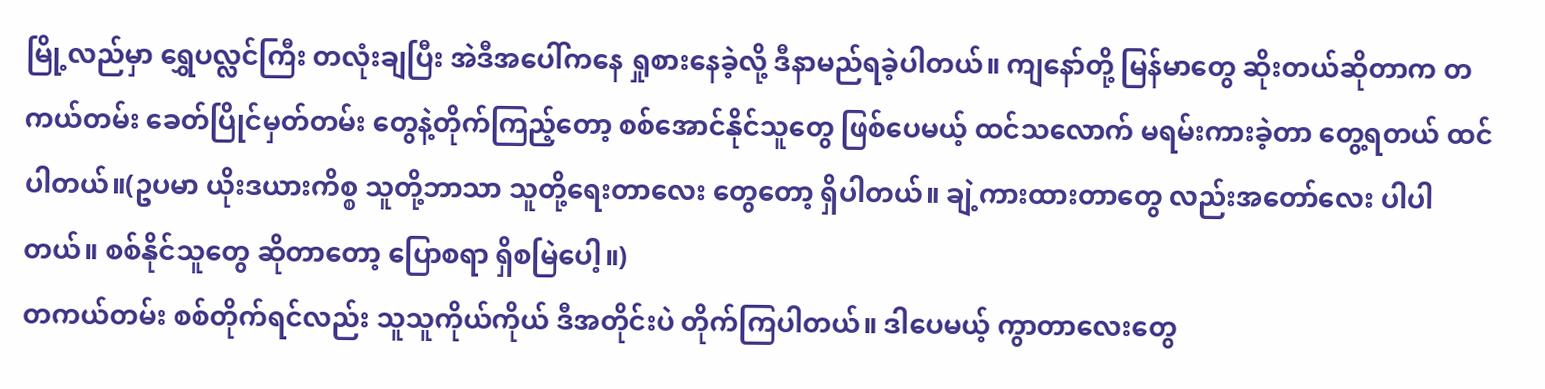မြို့လည်မှာ ရွှေပလ္လင်ကြီး တလုံးချပြီး အဲဒီအပေါ်ကနေ ရှုစားနေခဲ့လို့ ဒီနာမည်ရခဲ့ပါတယ်။ ကျနော်တို့ မြန်မာတွေ ဆိုးတယ်ဆိုတာက တကယ်တမ်း ခေတ်ပြိုင်မှတ်တမ်း တွေနဲ့တိုက်ကြည့်တော့ စစ်အောင်နိုင်သူတွေ ဖြစ်ပေမယ့် ထင်သလောက် မရမ်းကားခဲ့တာ တွေ့ရတယ် ထင်ပါတယ်။(ဥပမာ ယိုးဒယားကိစ္စ သူတို့ဘာသာ သူတို့ရေးတာလေး တွေတော့ ရှိပါတယ်။ ချဲ့ကားထားတာတွေ လည်းအတော်လေး ပါပါတယ်။ စစ်နိုင်သူတွေ ဆိုတာတော့ ပြောစရာ ရှိစမြဲပေါ့။)
တကယ်တမ်း စစ်တိုက်ရင်လည်း သူသူကိုယ်ကိုယ် ဒီအတိုင်းပဲ တိုက်ကြပါတယ်။ ဒါပေမယ့် ကွာတာလေးတွေ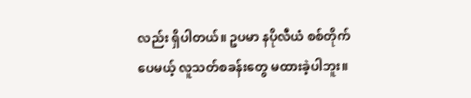လည်း ရှိပါတယ်။ ဥပမာ နပိုလီယံ စစ်တိုက်ပေမယ့် လူသတ်စခန်းတွေ မထားခဲ့ပါဘူး။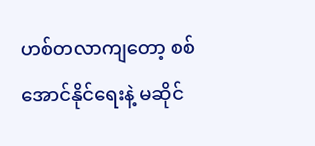ဟစ်တလာကျတော့ စစ်အောင်နိုင်ရေးနဲ့ မဆိုင်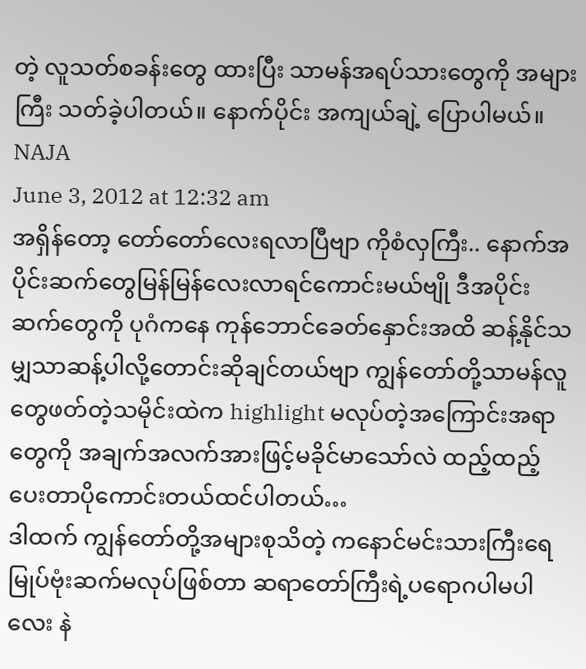တဲ့ လူသတ်စခန်းတွေ ထားပြီး သာမန်အရပ်သားတွေကို အများကြီး သတ်ခဲ့ပါတယ်။ နောက်ပိုင်း အကျယ်ချဲ့ ပြောပါမယ်။
NAJA
June 3, 2012 at 12:32 am
အရှိန်တော့ တော်တော်လေးရလာပြီဗျာ ကိုစံလှကြီး.. နောက်အပိုင်းဆက်တွေမြန်မြန်လေးလာရင်ကောင်းမယ်ဗျို ဒီအပိုင်းဆက်တွေကို ပုဂံကနေ ကုန်ဘောင်ခေတ်နှောင်းအထိ ဆန့်နိုင်သမျှသာဆန့်ပါလို့တောင်းဆိုချင်တယ်ဗျာ ကျွန်တော်တို့သာမန်လူတွေဖတ်တဲ့သမိုင်းထဲက highlight မလုပ်တဲ့အကြောင်းအရာတွေကို အချက်အလက်အားဖြင့်မခိုင်မာသော်လဲ ထည့်ထည့်ပေးတာပိုကောင်းတယ်ထင်ပါတယ်…
ဒါထက် ကျွန်တော်တို့အများစုသိတဲ့ ကနောင်မင်းသားကြီးရေမြုပ်ဗုံးဆက်မလုပ်ဖြစ်တာ ဆရာတော်ကြီးရဲ့ပရောဂပါမပါလေး နဲ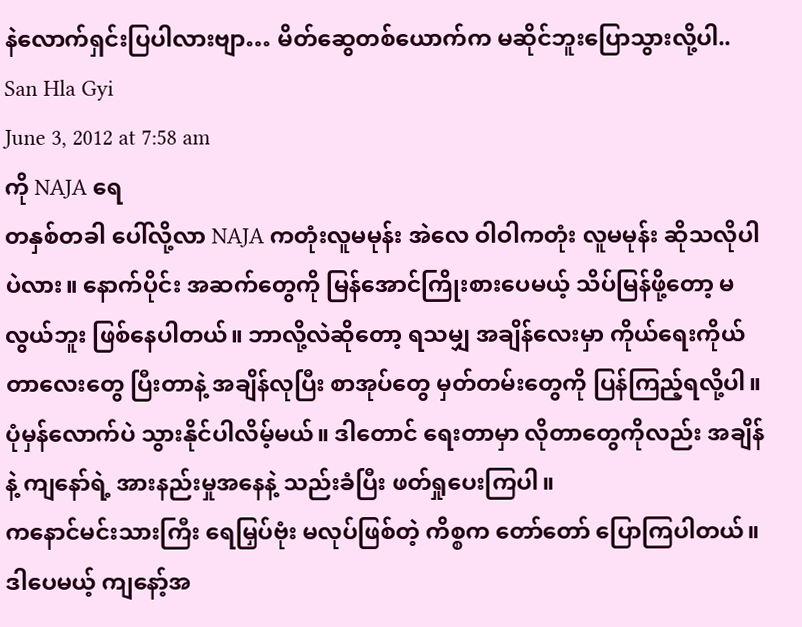နဲလောက်ရှင်းပြပါလားဗျာ… မိတ်ဆွေတစ်ယောက်က မဆိုင်ဘူးပြောသွားလို့ပါ..
San Hla Gyi
June 3, 2012 at 7:58 am
ကို NAJA ရေ
တနှစ်တခါ ပေါ်လို့လာ NAJA ကတုံးလူမမုန်း အဲလေ ဝါဝါကတုံး လူမမုန်း ဆိုသလိုပါပဲလား။ နောက်ပိုင်း အဆက်တွေကို မြန်အောင်ကြိုးစားပေမယ့် သိပ်မြန်ဖို့တော့ မလွယ်ဘူး ဖြစ်နေပါတယ်။ ဘာလို့လဲဆိုတော့ ရသမျှ အချိန်လေးမှာ ကိုယ်ရေးကိုယ်တာလေးတွေ ပြီးတာနဲ့ အချိန်လုပြီး စာအုပ်တွေ မှတ်တမ်းတွေကို ပြန်ကြည့်ရလို့ပါ။ ပုံမှန်လောက်ပဲ သွားနိုင်ပါလိမ့်မယ်။ ဒါတောင် ရေးတာမှာ လိုတာတွေကိုလည်း အချိန်နဲ့ ကျနော်ရဲ့ အားနည်းမှုအနေနဲ့ သည်းခံပြီး ဖတ်ရှုပေးကြပါ။
ကနောင်မင်းသားကြီး ရေမြှပ်ဗုံး မလုပ်ဖြစ်တဲ့ ကိစ္စက တော်တော် ပြောကြပါတယ်။ ဒါပေမယ့် ကျနော့်အ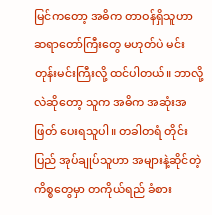မြင်ကတော့ အဓိက တာဝန်ရှိသူဟာ ဆရာတော်ကြီးတွေ မဟုတ်ပဲ မင်းတုန်းမင်းကြီးလို့ ထင်ပါတယ်။ ဘာလို့လဲဆိုတော့ သူက အဓိက အဆုံးအဖြတ် ပေးရသူပါ။ တခါတရံ တိုင်းပြည် အုပ်ချုပ်သူဟာ အများနဲ့ဆိုင်တဲ့ ကိစ္စတွေမှာ တကိုယ်ရည် ခံစား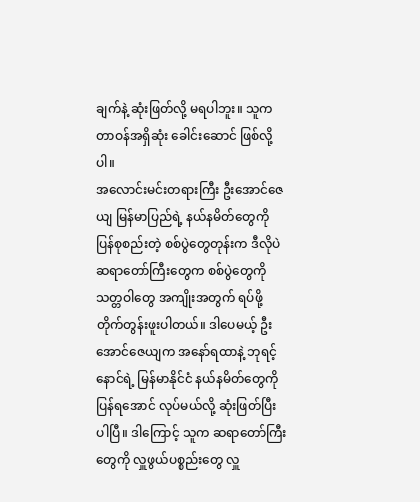ချက်နဲ့ ဆုံးဖြတ်လို့ မရပါဘူး။ သူက တာဝန်အရှိဆုံး ခေါင်းဆောင် ဖြစ်လို့ပါ။
အလောင်းမင်းတရားကြီး ဦးအောင်ဇေယျ မြန်မာပြည်ရဲ့ နယ်နမိတ်တွေကို ပြန်စုစည်းတဲ့ စစ်ပွဲတွေတုန်းက ဒီလိုပဲ ဆရာတော်ကြီးတွေက စစ်ပွဲတွေကို သတ္တဝါတွေ အကျိုးအတွက် ရပ်ဖို့ တိုက်တွန်းဖူးပါတယ်။ ဒါပေမယ့် ဦးအောင်ဇေယျက အနော်ရထာနဲ့ ဘုရင့်နောင်ရဲ့ မြန်မာနိုင်ငံ နယ်နမိတ်တွေကို ပြန်ရအောင် လုပ်မယ်လို့ ဆုံးဖြတ်ပြီးပါပြီ။ ဒါကြောင့် သူက ဆရာတော်ကြီးတွေကို လှူဖွယ်ပစ္စည်းတွေ လှူ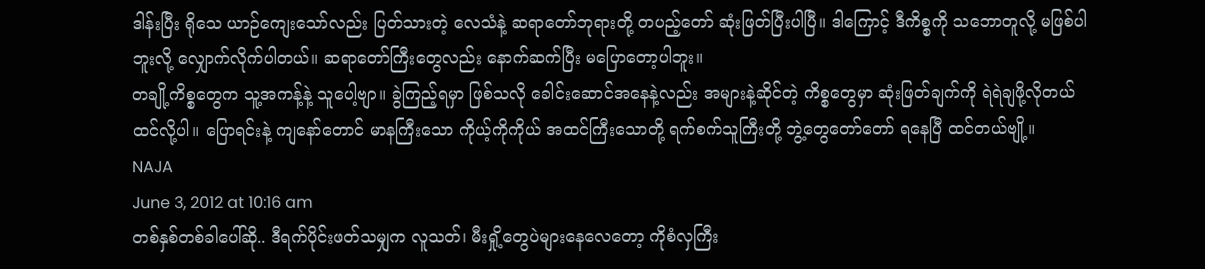ဒါန်းပြီး ရိုသေ ယာဉ်ကျေးသော်လည်း ပြတ်သားတဲ့ လေသံနဲ့ ဆရာတော်ဘုရားတို့ တပည့်တော် ဆုံးဖြတ်ပြီးပါပြီ။ ဒါကြောင့် ဒီကိစ္စကို သဘောတူလို့ မဖြစ်ပါဘူးလို့ လျှောက်လိုက်ပါတယ်။ ဆရာတော်ကြီးတွေလည်း နောက်ဆက်ပြီး မပြောတော့ပါဘူး။
တချို့ကိစ္စတွေက သူ့အကန့်နဲ့ သူပေါ့ဗျာ။ ခွဲကြည့်ရမှာ ဖြစ်သလို ခေါင်းဆောင်အနေနဲ့လည်း အများနဲ့ဆိုင်တဲ့ ကိစ္စတွေမှာ ဆုံးဖြတ်ချက်ကို ရဲရဲချဖို့လိုတယ် ထင်လို့ပါ။ ပြောရင်းနဲ့ ကျနော်တောင် မာနကြီးသော ကိုယ့်ကိုကိုယ် အထင်ကြီးသောတို့ ရက်စက်သူကြီးတို့ ဘွဲ့တွေတော်တော် ရနေပြီ ထင်တယ်ဗျို့။
NAJA
June 3, 2012 at 10:16 am
တစ်နှစ်တစ်ခါပေါ်ဆို.. ဒီရက်ပိုင်းဖတ်သမျှက လူသတ်၊ မီးရှို့တွေပဲများနေလေတော့ ကိုစံလှကြီး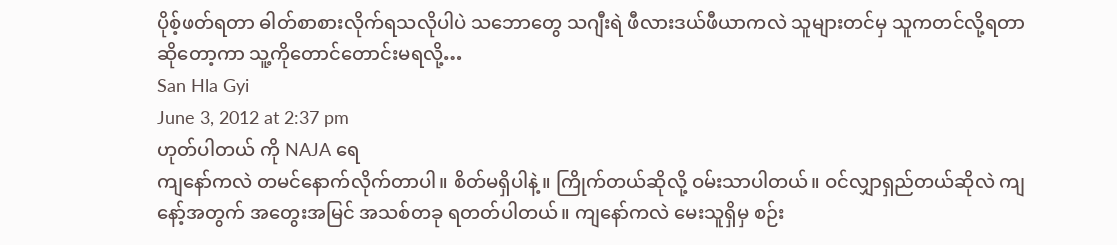ပိုစ့်ဖတ်ရတာ ဓါတ်စာစားလိုက်ရသလိုပါပဲ သဘောတွေ သဂျီးရဲ ဖီလားဒယ်ဖီယာကလဲ သူများတင်မှ သူကတင်လို့ရတာဆိုတော့ကာ သူ့ကိုတောင်တောင်းမရလို့…
San Hla Gyi
June 3, 2012 at 2:37 pm
ဟုတ်ပါတယ် ကို NAJA ရေ
ကျနော်ကလဲ တမင်နောက်လိုက်တာပါ။ စိတ်မရှိပါနဲ့။ ကြိုက်တယ်ဆိုလို့ ဝမ်းသာပါတယ်။ ဝင်လျှာရှည်တယ်ဆိုလဲ ကျနော့်အတွက် အတွေးအမြင် အသစ်တခု ရတတ်ပါတယ်။ ကျနော်ကလဲ မေးသူရှိမှ စဉ်း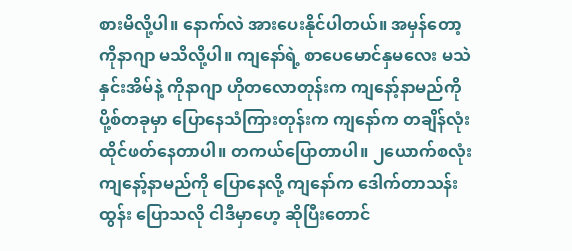စားမိလို့ပါ။ နောက်လဲ အားပေးနိုင်ပါတယ်။ အမှန်တော့ ကိုနာဂျာ မသိလို့ပါ။ ကျနော်ရဲ့ စာပေမောင်နှမလေး မသဲနှင်းအိမ်နဲ့ ကိုနာဂျာ ဟိုတလောတုန်းက ကျနော့်နာမည်ကို ပို့စ်တခုမှာ ပြောနေသံကြားတုန်းက ကျနော်က တချိန်လုံး ထိုင်ဖတ်နေတာပါ။ တကယ်ပြောတာပါ။ ၂ယောက်စလုံး ကျနော့်နာမည်ကို ပြောနေလို့ ကျနော်က ဒေါက်တာသန်းထွန်း ပြောသလို ငါဒီမှာဟေ့ ဆိုပြီးတောင်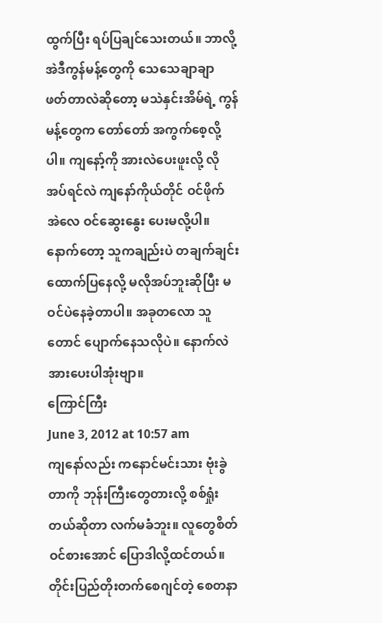ထွက်ပြီး ရပ်ပြချင်သေးတယ်။ ဘာလို့အဲဒီကွန်မန့်တွေကို သေသေချာချာ ဖတ်တာလဲဆိုတော့ မသဲနှင်းအိမ်ရဲ့ ကွန်မန့်တွေက တော်တော် အကွက်စေ့လို့ပါ။ ကျနော့်ကို အားလဲပေးဖူးလို့ လိုအပ်ရင်လဲ ကျနော်ကိုယ်တိုင် ဝင်ဖိုက် အဲလေ ဝင်ဆွေးနွေး ပေးမလို့ပါ။
နောက်တော့ သူကချည်းပဲ တချက်ချင်း ထောက်ပြနေလို့ မလိုအပ်ဘူးဆိုပြီး မဝင်ပဲနေခဲ့တာပါ။ အခုတလော သူတောင် ပျောက်နေသလိုပဲ။ နောက်လဲ အားပေးပါအုံးဗျာ။
ကြောင်ကြီး
June 3, 2012 at 10:57 am
ကျနော်လည်း ကနောင်မင်းသား ဗုံးခွဲတာကို ဘုန်းကြီးတွေတားလို့ စစ်ရှုံးတယ်ဆိုတာ လက်မခံဘူး။ လူတွေစိတ်ဝင်စားအောင် ပြောဒါလို့ထင်တယ်။ တိုင်းပြည်တိုးတက်စေဂျင်တဲ့ စေတနာ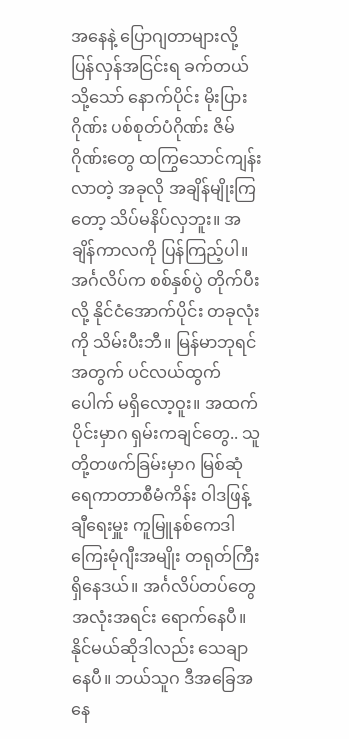အနေနဲ့ ပြောဂျတာများလို့ ပြန်လှန်အငြင်းရ ခက်တယ် သို့သော် နောက်ပိုင်း မိုးပြားဂိုဏ်း ပစ်စုတ်ပံဂိုဏ်း ဇိမ်ဂိုဏ်းတွေ ထကြွသောင်ကျန်းလာတဲ့ အခုလို အချိန်မျိုးကြတော့ သိပ်မနိပ်လှဘူး။ အချိန်ကာလကို ပြန်ကြည့်ပါ။ အင်္ဂလိပ်က စစ်နှစ်ပွဲ တိုက်ပီးလို့ နိုင်ငံအောက်ပိုင်း တခုလုံးကို သိမ်းပီးဘီ။ မြန်မာဘုရင်အတွက် ပင်လယ်ထွက်ပေါက် မရှိလော့ဝူး။ အထက်ပိုင်းမှာဂ ရှမ်းကချင်တွေ.. သူတို့တဖက်ခြမ်းမှာဂ မြစ်ဆုံရေကာတာစီမံကိန်း ဝါဒဖြန့်ချီရေးမှူး ကူမြူနစ်ကေဒါ ကြေးမုံဂျီးအမျိုး တရုတ်ကြီးရှိနေဒယ်။ အင်္ဂလိပ်တပ်တွေ အလုံးအရင်း ရောက်နေပီ။ နိုင်မယ်ဆိုဒါလည်း သေချာနေပီ။ ဘယ်သူဂ ဒီအခြေအနေ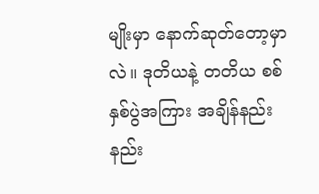မျိုးမှာ နောက်ဆုတ်တော့မှာလဲ။ ဒုတိယနဲ့ တတိယ စစ်နှစ်ပွဲအကြား အချိန်နည်းနည်း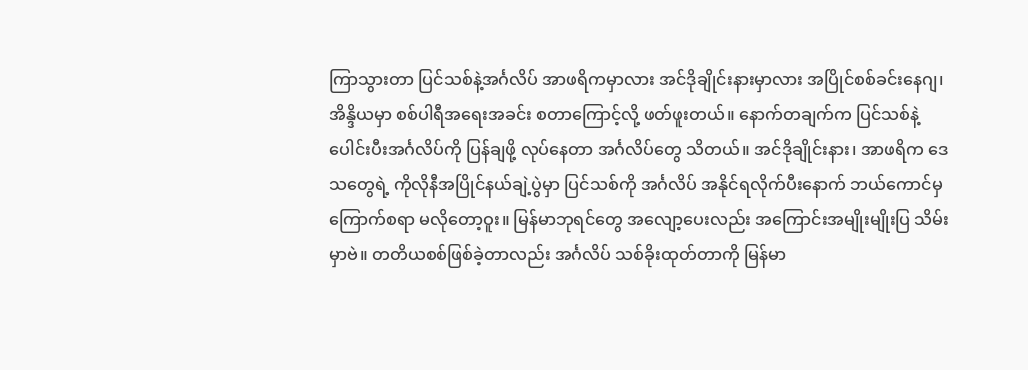ကြာသွားတာ ပြင်သစ်နဲ့အင်္ဂလိပ် အာဖရိကမှာလား အင်ဒိုချိုင်းနားမှာလား အပြိုင်စစ်ခင်းနေဂျ၊ အိန္ဒိယမှာ စစ်ပါရီအရေးအခင်း စတာကြောင့်လို့ ဖတ်ဖူးတယ်။ နောက်တချက်က ပြင်သစ်နဲ့ ပေါင်းပီးအင်္ဂလိပ်ကို ပြန်ချဖို့ လုပ်နေတာ အင်္ဂလိပ်တွေ သိတယ်။ အင်ဒိုချိုင်းနား၊ အာဖရိက ဒေသတွေရဲ့ ကိုလိုနီအပြိုင်နယ်ချဲ့ပွဲမှာ ပြင်သစ်ကို အင်္ဂလိပ် အနိုင်ရလိုက်ပီးနောက် ဘယ်ကောင်မှ ကြောက်စရာ မလိုတော့ဝူး။ မြန်မာဘုရင်တွေ အလျော့ပေးလည်း အကြောင်းအမျိုးမျိုးပြ သိမ်းမှာဗဲ။ တတိယစစ်ဖြစ်ခဲ့တာလည်း အင်္ဂလိပ် သစ်ခိုးထုတ်တာကို မြန်မာ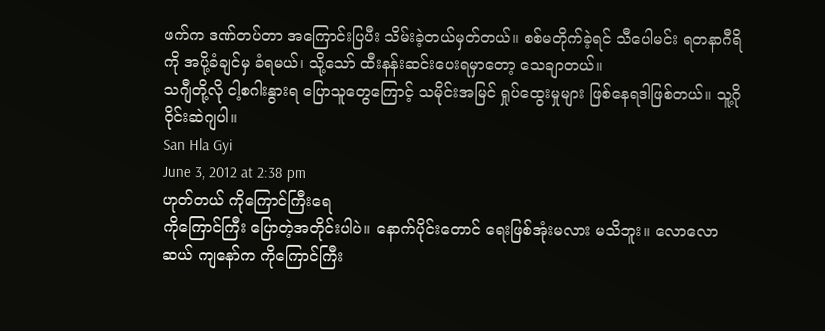ဖက်က ဒဏ်တပ်တာ အကြောင်းပြပီး သိမ်းခဲ့တယ်မှတ်တယ်။ စစ်မတိုက်ခဲ့ရင် သီပေါမင်း ရတနာဂီရိကို အပို့ခံချင်မှ ခံရမယ်၊ သို့သော် ထီးနန်းဆင်းပေးရမှာတော့ သေချာတယ်။
သဂျီတို့လို ငါ့စဂါးနွားရ ပြောသူတွေကြောင့် သမိုင်းအမြင် ရှုပ်ထွေးမှုများ ဖြစ်နေရဒါဖြစ်တယ်။ သူ့ဂိုဝိုင်းဆဲဂျပါ။
San Hla Gyi
June 3, 2012 at 2:38 pm
ဟုတ်တယ် ကိုကြောင်ကြီးရေ
ကိုကြောင်ကြီး ပြောတဲ့အတိုင်းပါပဲ။ နောက်ပိုင်းတောင် ရေးဖြစ်အုံးမလား မသိဘူး။ လောလောဆယ် ကျနော်က ကိုကြောင်ကြီး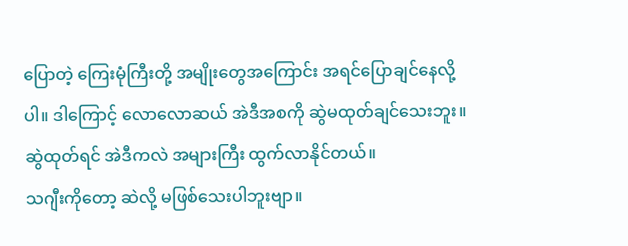ပြောတဲ့ ကြေးမုံကြီးတို့ အမျိုးတွေအကြောင်း အရင်ပြောချင်နေလို့ပါ။ ဒါကြောင့် လောလောဆယ် အဲဒီအစကို ဆွဲမထုတ်ချင်သေးဘူး။ ဆွဲထုတ်ရင် အဲဒီကလဲ အများကြီး ထွက်လာနိုင်တယ်။
သဂျီးကိုတော့ ဆဲလို့ မဖြစ်သေးပါဘူးဗျာ။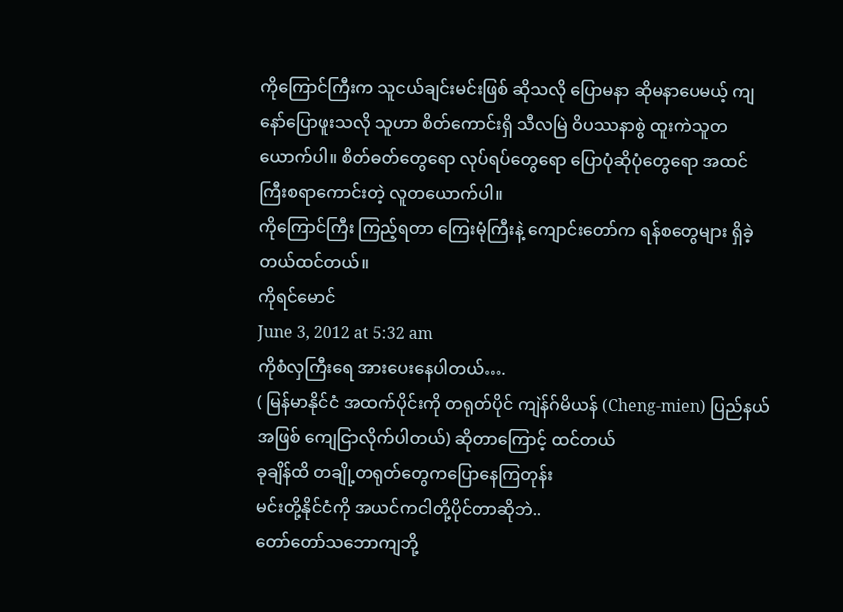ကိုကြောင်ကြီးက သူငယ်ချင်းမင်းဖြစ် ဆိုသလို ပြောမနာ ဆိုမနာပေမယ့် ကျနော်ပြောဖူးသလို သူဟာ စိတ်ကောင်းရှိ သီလမြဲ ဝိပဿနာစွဲ ထူးကဲသူတယောက်ပါ။ စိတ်ဓတ်တွေရော လုပ်ရပ်တွေရော ပြောပုံဆိုပုံတွေရော အထင်ကြီးစရာကောင်းတဲ့ လူတယောက်ပါ။
ကိုကြောင်ကြီး ကြည့်ရတာ ကြေးမုံကြီးနဲ့ ကျောင်းတော်က ရန်စတွေများ ရှိခဲ့တယ်ထင်တယ်။
ကိုရင်မောင်
June 3, 2012 at 5:32 am
ကိုစံလှကြီးရေ အားပေးနေပါတယ်….
( မြန်မာနိုင်ငံ အထက်ပိုင်းကို တရုတ်ပိုင် ကျဲန်ဂ်မိယန် (Cheng-mien) ပြည်နယ်အဖြစ် ကျေငြာလိုက်ပါတယ်) ဆိုတာကြောင့် ထင်တယ်
ခုချိန်ထိ တချို့တရုတ်တွေကပြောနေကြတုန်း
မင်းတို့နိုင်ငံကို အယင်ကငါတို့ပိုင်တာဆိုဘဲ..
တော်တော်သဘောကျဘို့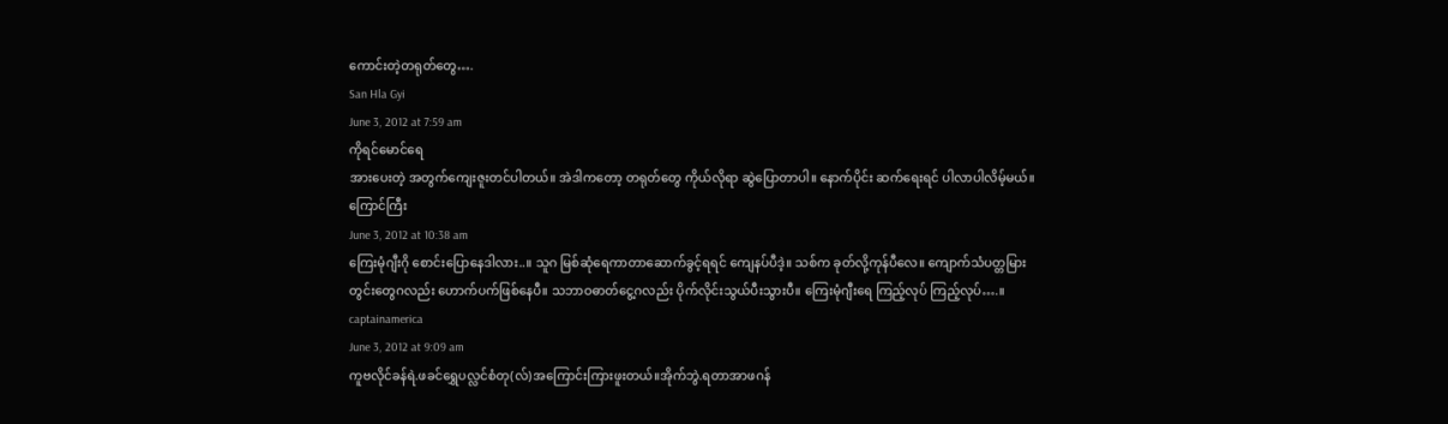ကောင်းတဲ့တရုတ်တွေ….
San Hla Gyi
June 3, 2012 at 7:59 am
ကိုရင်မောင်ရေ
အားပေးတဲ့ အတွက်ကျေးဇူးတင်ပါတယ်။ အဲဒါကတော့ တရုတ်တွေ ကိုယ်လိုရာ ဆွဲပြောတာပါ။ နောက်ပိုင်း ဆက်ရေးရင် ပါလာပါလိမ့်မယ်။
ကြောင်ကြီး
June 3, 2012 at 10:38 am
ကြေးမုံဂျီးဂို စောင်းပြောနေဒါလား..။ သူဂ မြစ်ဆုံရေကာတာဆောက်ခွင့်ရရင် ကျေနပ်ပီဒဲ့။ သစ်က ခုတ်လို့ကုန်ပီလေ။ ကျောက်သံပတ္တမြားတွင်းတွေဂလည်း ဟောက်ပက်ဖြစ်နေပီ။ သဘာဝဓာတ်ငွေ့ဂလည်း ပိုက်လိုင်းသွယ်ပီးသွားပီ။ ကြေးမုံဂျီးရေ ကြည့်လုပ် ကြည့်လုပ်….။
captainamerica
June 3, 2012 at 9:09 am
ကူဗလိုင်ခန်ရဲ.ဖခင်ရွှေပလ္လင်စံတု(လ်)အကြောင်းကြားဖူးတယ်။အိုက်ဘွဲ.ရတာအာဖဂန်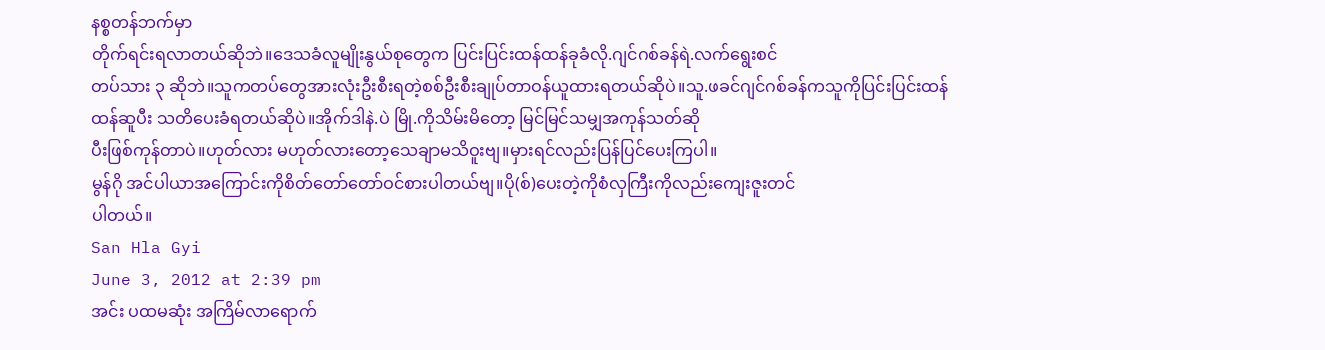နစ္စတန်ဘက်မှာ
တိုက်ရင်းရလာတယ်ဆိုဘဲ။ဒေသခံလူမျိုးနွယ်စုတွေက ပြင်းပြင်းထန်ထန်ခုခံလို.ဂျင်ဂစ်ခန်ရဲ.လက်ရွေးစင်
တပ်သား ၃ ဆိုဘဲ။သူကတပ်တွေအားလုံးဦးစီးရတဲ့စစ်ဦးစီးချုပ်တာဝန်ယူထားရတယ်ဆိုပဲ။သူ.ဖခင်ဂျင်ဂစ်ခန်ကသူကိုပြင်းပြင်းထန်ထန်ဆူပီး သတိပေးခံရတယ်ဆိုပဲ။အိုက်ဒါနဲ.ပဲ မြို.ကိုသိမ်းမိတော့ မြင်မြင်သမျှအကုန်သတ်ဆို
ပီးဖြစ်ကုန်တာပဲ။ဟုတ်လား မဟုတ်လားတော့သေချာမသိဝူးဗျ။မှားရင်လည်းပြန်ပြင်ပေးကြပါ။
မွန်ဂို အင်ပါယာအကြောင်းကိုစိတ်တော်တော်ဝင်စားပါတယ်ဗျ။ပို(စ်)ပေးတဲ့ကိုစံလှကြီးကိုလည်းကျေးဇူးတင်
ပါတယ်။
San Hla Gyi
June 3, 2012 at 2:39 pm
အင်း ပထမဆုံး အကြိမ်လာရောက်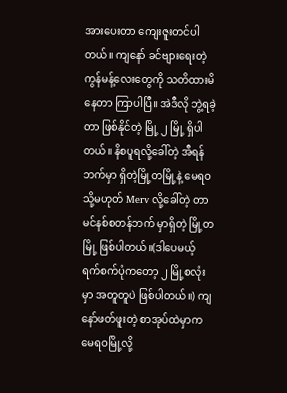အားပေးတာ ကျေးဇူးတင်ပါတယ်။ ကျနော် ခင်ဗျားရေးတဲ့ ကွန်မန့်လေးတွေကို သတိထားမိနေတာ ကြာပါပြီ။ အဲဒီလို ဘွဲ့ရခဲ့တာ ဖြစ်နိုင်တဲ့ မြို့ ၂ မြို့ ရှိပါတယ်။ နိစပူရလို့ခေါ်တဲ့ အီရန်ဘက်မှာ ရှိတဲ့မြို့တမြို့နဲ့ မေရဝ သို့မဟုတ် Merv လို့ခေါ်တဲ့ တာမင်နစ်စတန်ဘက် မှာရှိတဲ့ မြို့တမြို့ ဖြစ်ပါတယ်။(ဒါပေမယ့် ရက်စက်ပုံကတော့ ၂ မြို့စလုံးမှာ အတူတူပဲ ဖြစ်ပါတယ်။) ကျနော်ဖတ်ဖူးတဲ့ စာအုပ်ထဲမှာက မေရဝမြို့လို့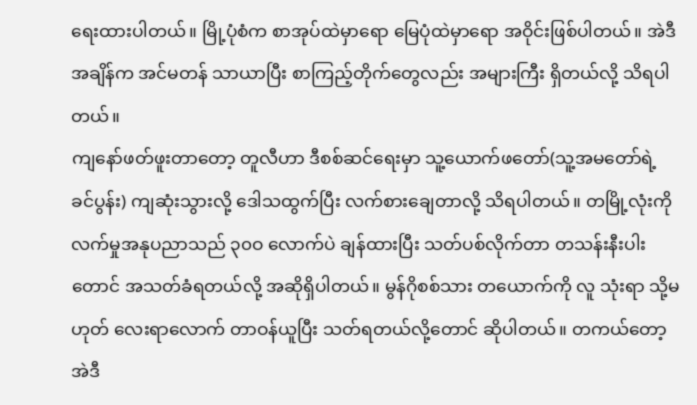ရေးထားပါတယ်။ မြို့ပုံစံက စာအုပ်ထဲမှာရော မြေပုံထဲမှာရော အဝိုင်းဖြစ်ပါတယ်။ အဲဒီအချိန်က အင်မတန် သာယာပြီး စာကြည့်တိုက်တွေလည်း အများကြီး ရှိတယ်လို့ သိရပါတယ်။
ကျနော်ဖတ်ဖူးတာတော့ တူလီဟာ ဒီစစ်ဆင်ရေးမှာ သူ့ယောက်ဖတော်(သူ့အမတော်ရဲ့ ခင်ပွန်း) ကျဆုံးသွားလို့ ဒေါသထွက်ပြီး လက်စားချေတာလို့ သိရပါတယ်။ တမြို့လုံးကို လက်မှုအနုပညာသည် ၃၀ဝ လောက်ပဲ ချန်ထားပြီး သတ်ပစ်လိုက်တာ တသန်းနီးပါးတောင် အသတ်ခံရတယ်လို့ အဆိုရှိပါတယ်။ မွန်ဂိုစစ်သား တယောက်ကို လူ သုံးရာ သို့မဟုတ် လေးရာလောက် တာဝန်ယူပြီး သတ်ရတယ်လို့တောင် ဆိုပါတယ်။ တကယ်တော့ အဲဒီ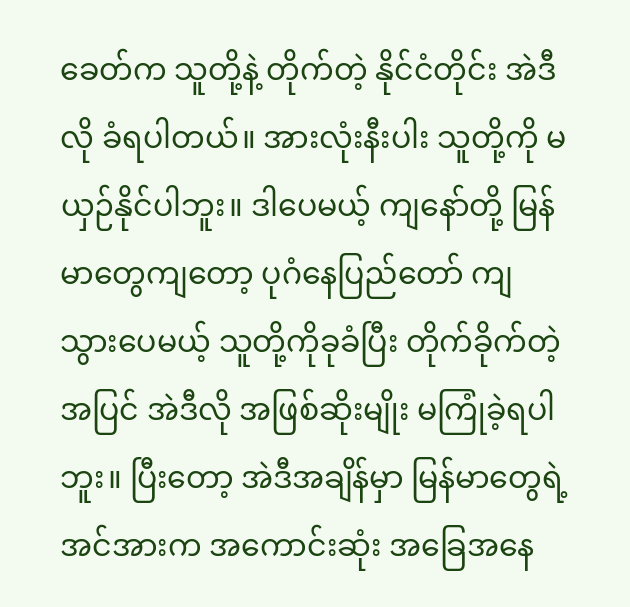ခေတ်က သူတို့နဲ့ တိုက်တဲ့ နိုင်ငံတိုင်း အဲဒီလို ခံရပါတယ်။ အားလုံးနီးပါး သူတို့ကို မယှဉ်နိုင်ပါဘူး။ ဒါပေမယ့် ကျနော်တို့ မြန်မာတွေကျတော့ ပုဂံနေပြည်တော် ကျသွားပေမယ့် သူတို့ကိုခုခံပြီး တိုက်ခိုက်တဲ့အပြင် အဲဒီလို အဖြစ်ဆိုးမျိုး မကြုံခဲ့ရပါဘူး။ ပြီးတော့ အဲဒီအချိန်မှာ မြန်မာတွေရဲ့ အင်အားက အကောင်းဆုံး အခြေအနေ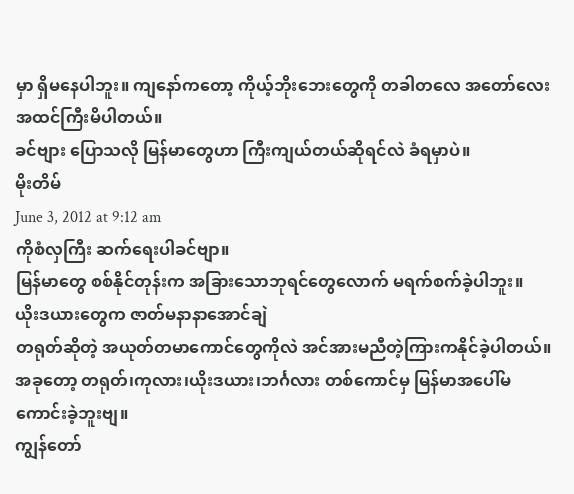မှာ ရှိမနေပါဘူး။ ကျနော်ကတော့ ကိုယ့်ဘိုးဘေးတွေကို တခါတလေ အတော်လေး အထင်ကြီးမိပါတယ်။
ခင်ဗျား ပြောသလို မြန်မာတွေဟာ ကြီးကျယ်တယ်ဆိုရင်လဲ ခံရမှာပဲ။
မိုးတိမ်
June 3, 2012 at 9:12 am
ကိုစံလှကြီး ဆက်ရေးပါခင်ဗျာ။
မြန်မာတွေ စစ်နိုင်တုန်းက အခြားသောဘုရင်တွေလောက် မရက်စက်ခဲ့ပါဘူး။
ယိုးဒယားတွေက ဇာတ်မနာနာအောင်ချဲ
တရုတ်ဆိုတဲ့ အယုတ်တမာကောင်တွေကိုလဲ အင်အားမညီတဲ့ကြားကနိုင်ခဲ့ပါတယ်။
အခုတော့ တရုတ်၊ကုလား၊ယိုးဒယား၊ဘင်္ဂလား တစ်ကောင်မှ မြန်မာအပေါ်မကောင်းခဲ့ဘူးဗျ။
ကျွန်တော်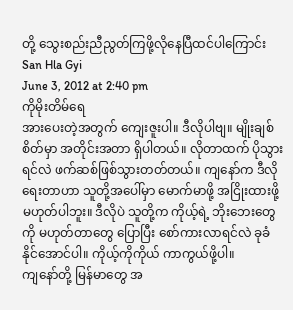တို့ သွေးစည်းညီညွတ်ကြဖို့လိုနေပြီထင်ပါကြောင်း
San Hla Gyi
June 3, 2012 at 2:40 pm
ကိုမိုးတိမ်ရေ
အားပေးတဲ့အတွက် ကျေးဇူးပါ။ ဒီလိုပါဗျ။ မျိုးချစ်စိတ်မှာ အတိုင်းအတာ ရှိပါတယ်။ လိုတာထက် ပိုသွားရင်လဲ ဖက်ဆစ်ဖြစ်သွားတတ်တယ်။ ကျနော်က ဒီလိုရေးတာဟာ သူတို့အပေါ်မှာ မောက်မာဖို့ အငြိုးထားဖို့ မဟုတ်ပါဘူး။ ဒီလိုပဲ သူတို့က ကိုယ့်ရဲ့ ဘိုးဘေးတွေကို မဟုတ်တာတွေ ပြောပြီး စော်ကားလာရင်လဲ ခုခံနိုင်အောင်ပါ။ ကိုယ့်ကိုကိုယ် ကာကွယ်ဖို့ပါ။
ကျနော်တို့ မြန်မာတွေ အ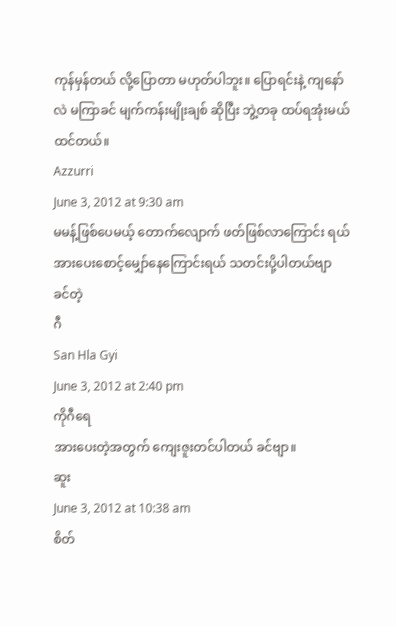ကုန်မှန်တယ် လို့ပြောတာ မဟုတ်ပါဘူး။ ပြောရင်းနဲ့ ကျနော်လဲ မကြာခင် မျက်ကန်းမျိုးချစ် ဆိုပြီး ဘွဲ့တခု ထပ်ရအုံးမယ်ထင်တယ်။
Azzurri
June 3, 2012 at 9:30 am
မမန့်ဖြစ်ပေမယ့် တောက်လျောက် ဖတ်ဖြစ်လာကြောင်း ရယ် အားပေးစောင့်မျှော်နေကြောင်းရယ် သတင်းပို့ပါတယ်ဗျာ
ခင်တဲ့
ဂီ
San Hla Gyi
June 3, 2012 at 2:40 pm
ကိုဂီရေ
အားပေးတဲ့အတွက် ကျေးဇူးတင်ပါတယ် ခင်ဗျာ။
ဆူး
June 3, 2012 at 10:38 am
စိတ်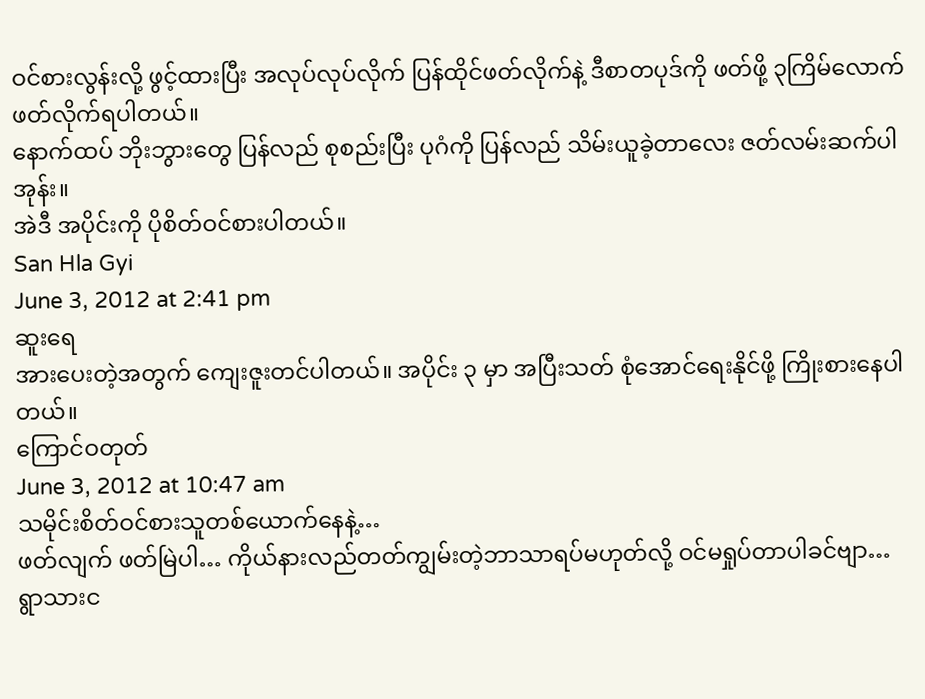ဝင်စားလွန်းလို့ ဖွင့်ထားပြီး အလုပ်လုပ်လိုက် ပြန်ထိုင်ဖတ်လိုက်နဲ့ ဒီစာတပုဒ်ကို ဖတ်ဖို့ ၃ကြိမ်လောက် ဖတ်လိုက်ရပါတယ်။
နောက်ထပ် ဘိုးဘွားတွေ ပြန်လည် စုစည်းပြီး ပုဂံကို ပြန်လည် သိမ်းယူခဲ့တာလေး ဇတ်လမ်းဆက်ပါအုန်း။
အဲဒီ အပိုင်းကို ပိုစိတ်ဝင်စားပါတယ်။
San Hla Gyi
June 3, 2012 at 2:41 pm
ဆူးရေ
အားပေးတဲ့အတွက် ကျေးဇူးတင်ပါတယ်။ အပိုင်း ၃ မှာ အပြီးသတ် စုံအောင်ရေးနိုင်ဖို့ ကြိုးစားနေပါတယ်။
ကြောင်ဝတုတ်
June 3, 2012 at 10:47 am
သမိုင်းစိတ်ဝင်စားသူတစ်ယောက်နေနဲ့…
ဖတ်လျက် ဖတ်မြဲပါ… ကိုယ်နားလည်တတ်ကျွမ်းတဲ့ဘာသာရပ်မဟုတ်လို့ ဝင်မရှုပ်တာပါခင်ဗျာ…
ရွာသားင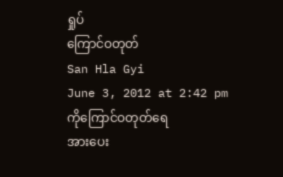ရှုပ်
ကြောင်ဝတုတ်
San Hla Gyi
June 3, 2012 at 2:42 pm
ကိုကြောင်ဝတုတ်ရေ
အားပေး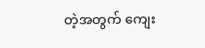တဲ့အတွက် ကျေး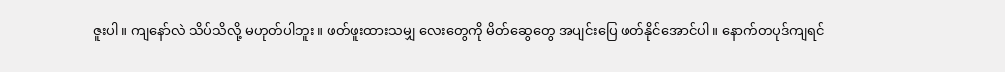ဇူးပါ။ ကျနော်လဲ သိပ်သိလို့ မဟုတ်ပါဘူး။ ဖတ်ဖူးထားသမျှ လေးတွေကို မိတ်ဆွေတွေ အပျင်းပြေ ဖတ်နိုင်အောင်ပါ။ နောက်တပုဒ်ကျရင်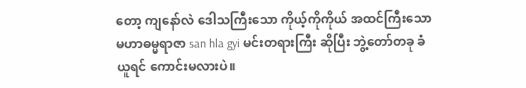တော့ ကျနော်လဲ ဒေါသကြီးသော ကိုယ့်ကိုကိုယ် အထင်ကြီးသော မဟာဓမ္မရာဇာ san hla gyi မင်းတရားကြီး ဆိုပြီး ဘွဲ့တော်တခု ခံယူရင် ကောင်းမလားပဲ။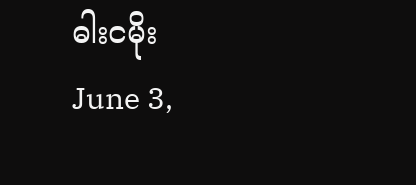ဓါးငမိုး
June 3,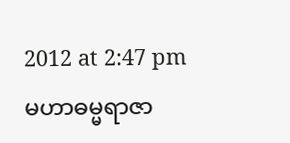2012 at 2:47 pm
မဟာဓမ္မရာဇာ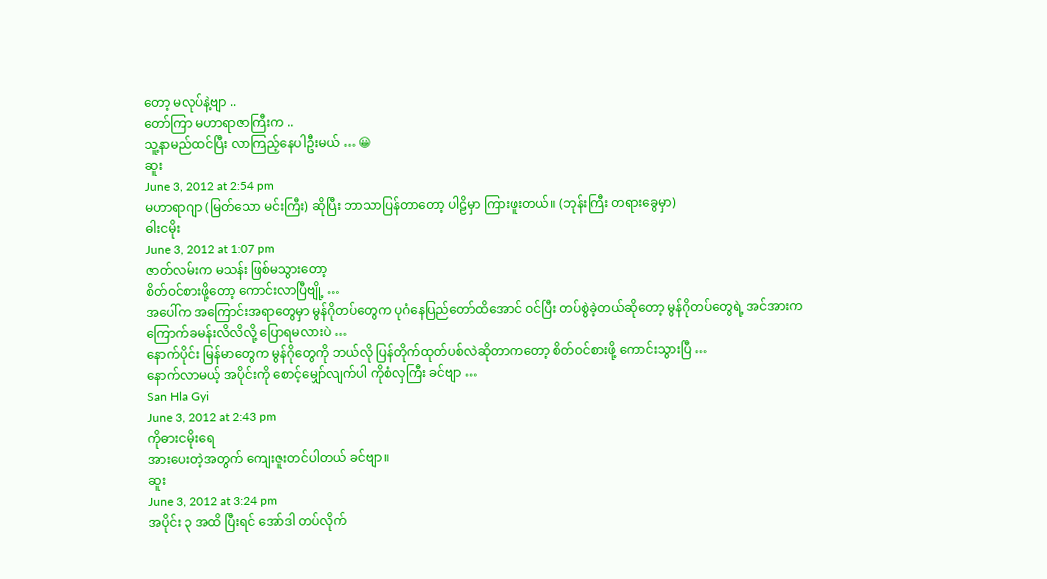တော့ မလုပ်နဲ့ဗျာ ..
တော်ကြာ မဟာရာဇာကြီးက ..
သူ့နာမည်ထင်ပြီး လာကြည့်နေပါဦးမယ် … 😀
ဆူး
June 3, 2012 at 2:54 pm
မဟာရာဂျာ (မြတ်သော မင်းကြီး) ဆိုပြီး ဘာသာပြန်တာတော့ ပါဠိမှာ ကြားဖူးတယ်။ (ဘုန်းကြီး တရားခွေမှာ)
ဓါးငမိုး
June 3, 2012 at 1:07 pm
ဇာတ်လမ်းက မသန်း ဖြစ်မသွားတော့
စိတ်ဝင်စားဖို့တော့ ကောင်းလာပြီဗျို့ …
အပေါ်က အကြောင်းအရာတွေမှာ မွန်ဂိုတပ်တွေက ပုဂံနေပြည်တော်ထိအောင် ဝင်ပြီး တပ်စွဲခဲ့တယ်ဆိုတော့ မွန်ဂိုတပ်တွေရဲ့ အင်အားက ကြောက်ခမန်းလိလိလို့ ပြောရမလားပဲ …
နောက်ပိုင်း မြန်မာတွေက မွန်ဂိုတွေကို ဘယ်လို ပြန်တိုက်ထုတ်ပစ်လဲဆိုတာကတော့ စိတ်ဝင်စားဖို့ ကောင်းသွားပြီ …
နောက်လာမယ့် အပိုင်းကို စောင့်မျှော်လျက်ပါ ကိုစံလှကြီး ခင်ဗျာ …
San Hla Gyi
June 3, 2012 at 2:43 pm
ကိုဓားငမိုးရေ
အားပေးတဲ့အတွက် ကျေးဇူးတင်ပါတယ် ခင်ဗျာ။
ဆူး
June 3, 2012 at 3:24 pm
အပိုင်း ၃ အထိ ပြီးရင် အော်ဒါ တပ်လိုက်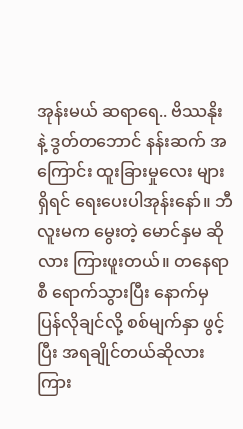အုန်းမယ် ဆရာရေ.. ဗိဿနိုး နဲ့ ဒွတ်တဘောင် နန်းဆက် အကြောင်း ထူးခြားမှုလေး များ ရှိရင် ရေးပေးပါအုန်းနော်။ ဘီလူးမက မွေးတဲ့ မောင်နှမ ဆိုလား ကြားဖူးတယ်။ တနေရာစီ ရောက်သွားပြီး နောက်မှ ပြန်လိုချင်လို့ စစ်မျက်နှာ ဖွင့်ပြီး အရချိုင်တယ်ဆိုလားကြား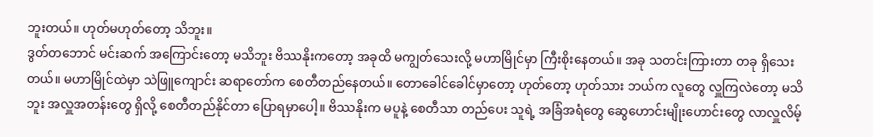ဘူးတယ်။ ဟုတ်မဟုတ်တော့ သိဘူး။
ဒွတ်တဘောင် မင်းဆက် အကြောင်းတော့ မသိဘူး ဗိဿနိုးကတော့ အခုထိ မကျွတ်သေးလို့ မဟာမြိုင်မှာ ကြီးစိုးနေတယ်။ အခု သတင်းကြားတာ တခု ရှိသေးတယ်။ မဟာမြိုင်ထဲမှာ သဲဖြူကျောင်း ဆရာတော်က စေတီတည်နေတယ်။ တောခေါင်ခေါင်မှာတော့ ဟုတ်တော့ ဟုတ်သား ဘယ်က လူတွေ လှူကြလဲတော့ မသိဘူး အလှူအတန်းတွေ ရှိလို့ စေတီတည်နိုင်တာ ပြောရမှာပေါ့။ ဗိဿနိုးက မပူနဲ့ စေတီသာ တည်ပေး သူရဲ့ အခြံအရံတွေ ဆွေဟောင်းမျိုးဟောင်းတွေ လာလှူလိမ့်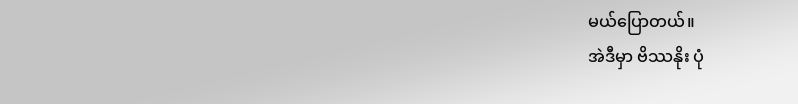မယ်ပြောတယ်။
အဲဒီမှာ ဗိဿနိုး ပုံ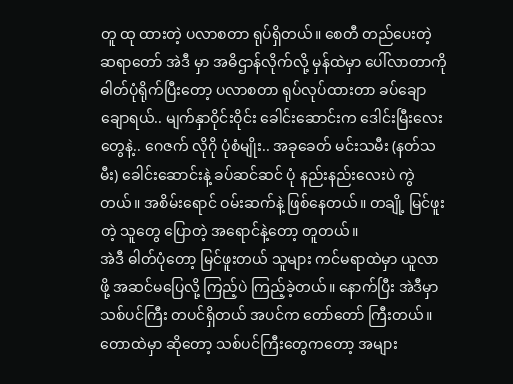တူ ထု ထားတဲ့ ပလာစတာ ရုပ်ရှိတယ်။ စေတီ တည်ပေးတဲ့ ဆရာတော် အဲဒီ မှာ အဓိဌာန်လိုက်လို့ မှန်ထဲမှာ ပေါ်လာတာကို ဓါတ်ပုံရိုက်ပြီးတော့ ပလာစတာ ရုပ်လုပ်ထားတာ ခပ်ချောချောရယ်.. မျက်နှာဝိုင်းဝိုင်း ခေါင်းဆောင်းက ဒေါင်းမြီးလေးတွေနဲ့.. ဂေဇက် လိုဂို ပုံစံမျိုး.. အခုခေတ် မင်းသမီး (နတ်သမီး) ခေါင်းဆောင်းနဲ့ ခပ်ဆင်ဆင် ပုံ နည်းနည်းလေးပဲ ကွဲတယ်။ အစိမ်းရောင် ဝမ်းဆက်နဲ့ ဖြစ်နေတယ်။ တချို့ မြင်ဖူးတဲ့ သူတွေ ပြောတဲ့ အရောင်နဲ့တော့ တူတယ်။
အဲဒီ ဓါတ်ပုံတော့ မြင်ဖူးတယ် သူများ ကင်မရာထဲမှာ ယူလာဖို့ အဆင်မပြေလို့ ကြည့်ပဲ ကြည့်ခဲ့တယ်။ နောက်ပြီး အဲဒီမှာ သစ်ပင်ကြီး တပင်ရှိတယ် အပင်က တော်တော် ကြီးတယ်။ တောထဲမှာ ဆိုတော့ သစ်ပင်ကြီးတွေကတော့ အများ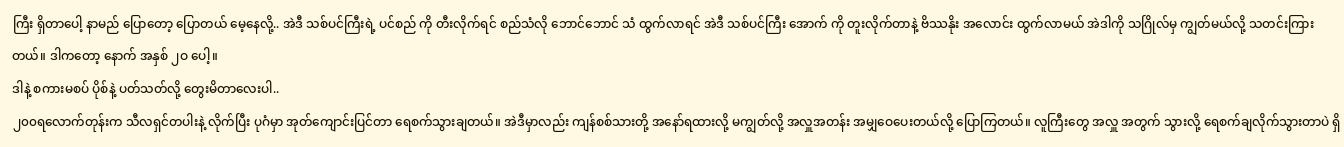ကြီး ရှိတာပေါ့ နာမည် ပြောတော့ ပြောတယ် မေ့နေလို့.. အဲဒီ သစ်ပင်ကြီးရဲ့ ပင်စည် ကို တီးလိုက်ရင် စည်သံလို ဘောင်ဘောင် သံ ထွက်လာရင် အဲဒီ သစ်ပင်ကြီး အောက် ကို တူးလိုက်တာနဲ့ ဗိဿနိုး အလောင်း ထွက်လာမယ် အဲဒါကို သဂြိုလ်မှ ကျွတ်မယ်လို့ သတင်းကြားတယ်။ ဒါကတော့ နောက် အနှစ် ၂ဝ ပေါ့။
ဒါနဲ့ စကားမစပ် ပိုစ်နဲ့ ပတ်သတ်လို့ တွေးမိတာလေးပါ..
၂၀၀ရလောက်တုန်းက သီလရှင်တပါးနဲ့ လိုက်ပြီး ပုဂံမှာ အုတ်ကျောင်းပြင်တာ ရေစက်သွားချတယ်။ အဲဒီမှာလည်း ကျန်စစ်သားတို့ အနော်ရထားလို့ မကျွတ်လို့ အလှူအတန်း အမျှဝေပေးတယ်လို့ ပြောကြတယ်။ လူကြီးတွေ အလှူ အတွက် သွားလို့ ရေစက်ချလိုက်သွားတာပဲ ရှိ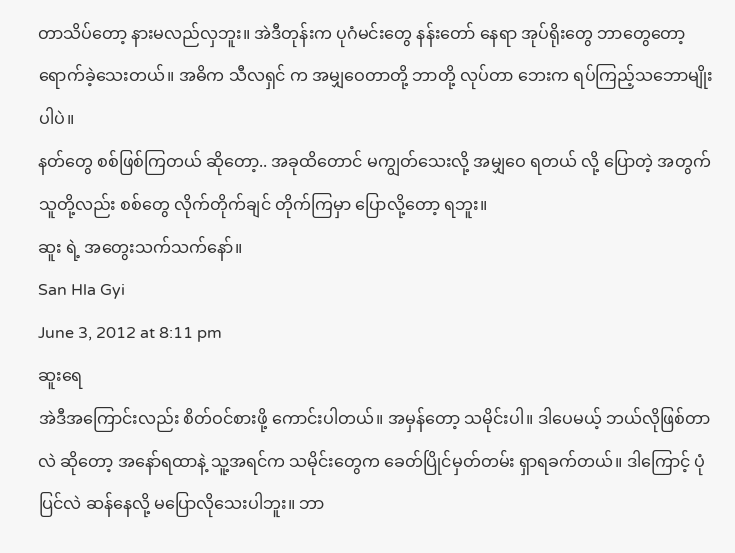တာသိပ်တော့ နားမလည်လှဘူး။ အဲဒီတုန်းက ပုဂံမင်းတွေ နန်းတော် နေရာ အုပ်ရိုးတွေ ဘာတွေတော့ ရောက်ခဲ့သေးတယ်။ အဓိက သီလရှင် က အမျှဝေတာတို့ ဘာတို့ လုပ်တာ ဘေးက ရပ်ကြည့်သဘောမျိုးပါပဲ။
နတ်တွေ စစ်ဖြစ်ကြတယ် ဆိုတော့.. အခုထိတောင် မကျွတ်သေးလို့ အမျှဝေ ရတယ် လို့ ပြောတဲ့ အတွက် သူတို့လည်း စစ်တွေ လိုက်တိုက်ချင် တိုက်ကြမှာ ပြောလို့တော့ ရဘူး။
ဆူး ရဲ့ အတွေးသက်သက်နော်။
San Hla Gyi
June 3, 2012 at 8:11 pm
ဆူးရေ
အဲဒီအကြောင်းလည်း စိတ်ဝင်စားဖို့ ကောင်းပါတယ်။ အမှန်တော့ သမိုင်းပါ။ ဒါပေမယ့် ဘယ်လိုဖြစ်တာလဲ ဆိုတော့ အနော်ရထာနဲ့ သူ့အရင်က သမိုင်းတွေက ခေတ်ပြိုင်မှတ်တမ်း ရှာရခက်တယ်။ ဒါကြောင့် ပုံပြင်လဲ ဆန်နေလို့ မပြောလိုသေးပါဘူး။ ဘာ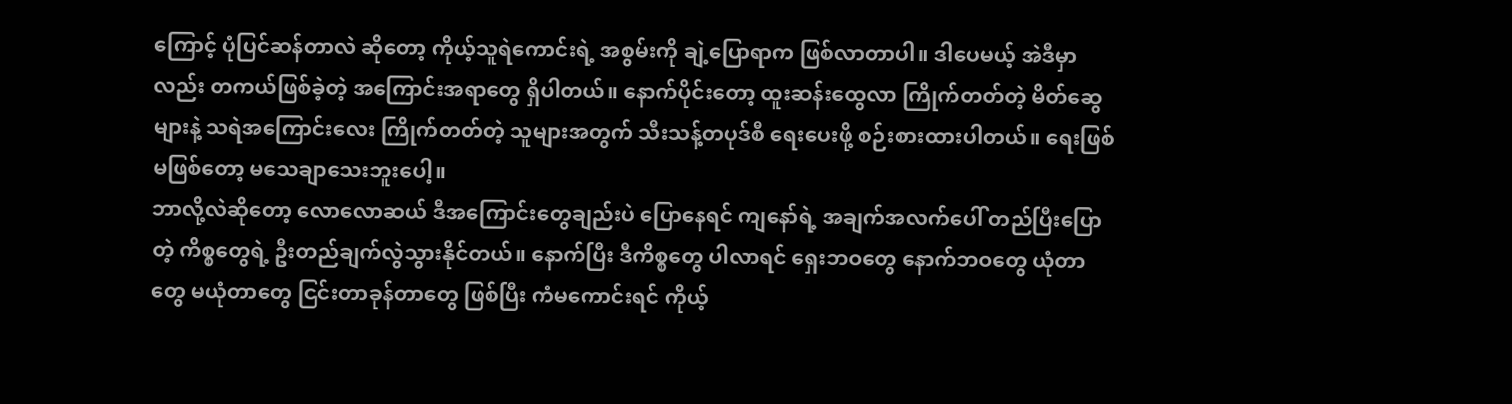ကြောင့် ပုံပြင်ဆန်တာလဲ ဆိုတော့ ကိုယ့်သူရဲကောင်းရဲ့ အစွမ်းကို ချဲ့ပြောရာက ဖြစ်လာတာပါ။ ဒါပေမယ့် အဲဒီမှာလည်း တကယ်ဖြစ်ခဲ့တဲ့ အကြောင်းအရာတွေ ရှိပါတယ်။ နောက်ပိုင်းတော့ ထူးဆန်းထွေလာ ကြိုက်တတ်တဲ့ မိတ်ဆွေများနဲ့ သရဲအကြောင်းလေး ကြိုက်တတ်တဲ့ သူများအတွက် သီးသန့်တပုဒ်စီ ရေးပေးဖို့ စဉ်းစားထားပါတယ်။ ရေးဖြစ် မဖြစ်တော့ မသေချာသေးဘူးပေါ့။
ဘာလို့လဲဆိုတော့ လောလောဆယ် ဒီအကြောင်းတွေချည်းပဲ ပြောနေရင် ကျနော်ရဲ့ အချက်အလက်ပေါ် တည်ပြီးပြောတဲ့ ကိစ္စတွေရဲ့ ဦးတည်ချက်လွဲသွားနိုင်တယ်။ နောက်ပြီး ဒီကိစ္စတွေ ပါလာရင် ရှေးဘဝတွေ နောက်ဘဝတွေ ယုံတာတွေ မယုံတာတွေ ငြင်းတာခုန်တာတွေ ဖြစ်ပြီး ကံမကောင်းရင် ကိုယ့်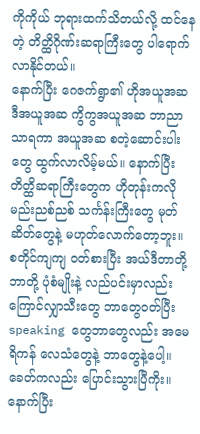ကိုကိုယ် ဘုရားထက်သိတယ်လို့ ထင်နေတဲ့ တိတ္ထိဂိုဏ်းဆရာကြီးတွေ ပါရောက်လာနိုင်တယ်။
နောက်ပြီး ဂေဇက်ရွာ၏ ဟိုအယူအဆ ဒီအယူအဆ ကွိကွအယူအဆ ဘာညာသာရကာ အယူအဆ စတဲ့ဆောင်းပါးတွေ ထွက်လာလိမ့်မယ်။ နောက်ပြီး တိတ္ထိဆရာကြီးတွေက ဟိုတုန်းကလို မည်းညစ်ညစ် သင်္ကန်းကြီးတွေ မုတ်ဆိတ်တွေနဲ့ မဟုတ်လောက်တော့ဘူး။ စတိုင်ကျကျ ဝတ်စားပြီး အယ်ဒီတာတို့ ဘာတို့ ပုံစံမျိုးနဲ့ လည်ပင်းမှာလည်း ကြောင်လျှာသီးတွေ ဘာတွေဝတ်ပြီး speaking တွေဘာတွေလည်း အမေရိကန် လေသံတွေနဲ့ ဘာတွေနဲ့ပေါ့။ ခေတ်ကလည်း ပြောင်းသွားပြီကိုး။
နောက်ပြီး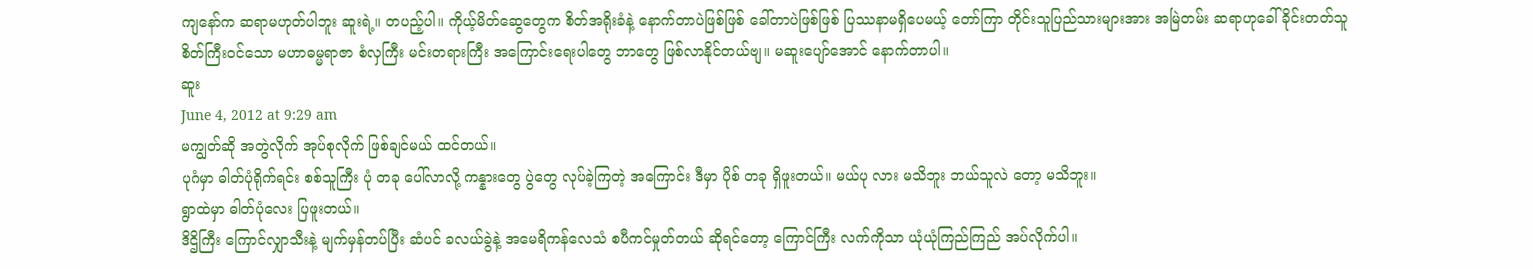ကျနော်က ဆရာမဟုတ်ပါဘူး ဆူးရဲ့။ တပည့်ပါ။ ကိုယ့်မိတ်ဆွေတွေက စိတ်အရိုးခံနဲ့ နောက်တာပဲဖြစ်ဖြစ် ခေါ်တာပဲဖြစ်ဖြစ် ပြဿနာမရှိပေမယ့် တော်ကြာ တိုင်းသူပြည်သားများအား အမြဲတမ်း ဆရာဟုခေါ်ခိုင်းတတ်သူ စိတ်ကြီးဝင်သော မဟာဓမ္မရာဇာ စံလှကြီး မင်းတရားကြီး အကြောင်းရေးပါတွေ ဘာတွေ ဖြစ်လာနိုင်တယ်ဗျ။ မဆူးပျော်အောင် နောက်တာပါ။
ဆူး
June 4, 2012 at 9:29 am
မကျွတ်ဆို အတွဲလိုက် အုပ်စုလိုက် ဖြစ်ချင်မယ် ထင်တယ်။
ပုဂံမှာ ဓါတ်ပုံရိုက်ရင်း စစ်သူကြီး ပုံ တခု ပေါ်လာလို့ ကန္နားတွေ ပွဲတွေ လုပ်ခဲ့ကြတဲ့ အကြောင်း ဒီမှာ ပိုစ် တခု ရှိဖူးတယ်။ မယ်ပု လား မသိဘူး ဘယ်သူလဲ တော့ မသိဘူး။
ရွာထဲမှာ ဓါတ်ပုံလေး ပြဖူးတယ်။
ဒိဌိကြီး ကြောင်လျှာသီးနဲ့ မျက်မှန်တပ်ပြီး ဆံပင် ခလယ်ခွဲနဲ့ အမေရိကန်လေသံ စပီကင်မှုတ်တယ် ဆိုရင်တော့ ကြောင်ကြီး လက်ကိုသာ ယုံယုံကြည်ကြည် အပ်လိုက်ပါ။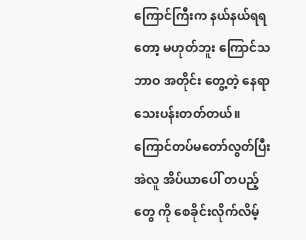ကြောင်ကြီးက နယ်နယ်ရရတော့ မဟုတ်ဘူး ကြောင်သဘာဝ အတိုင်း တွေ့တဲ့ နေရာ သေးပန်းတတ်တယ်။ ကြောင်တပ်မတော်လွတ်ပြီး အဲလူ အိပ်ယာပေါ် တပည့်တွေ ကို စေခိုင်းလိုက်လိမ့်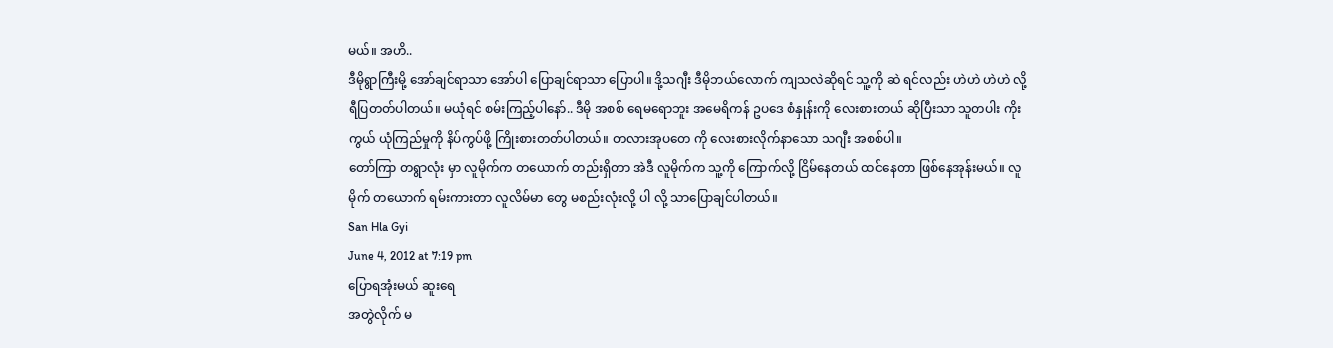မယ်။ အဟိ..
ဒီမိုရွာကြီးမို့ အော်ချင်ရာသာ အော်ပါ ပြောချင်ရာသာ ပြောပါ။ ဒို့သဂျီး ဒီမိုဘယ်လောက် ကျသလဲဆိုရင် သူ့ကို ဆဲ ရင်လည်း ဟဲဟဲ ဟဲဟဲ လို့ ရီပြတတ်ပါတယ်။ မယုံရင် စမ်းကြည့်ပါနော်.. ဒီမို အစစ် ရေမရောဘူး အမေရိကန် ဥပဒေ စံနှုန်းကို လေးစားတယ် ဆိုပြီးသာ သူတပါး ကိုးကွယ် ယုံကြည်မှုကို နိပ်ကွပ်ဖို့ ကြိုးစားတတ်ပါတယ်။ တလားအုပတေ ကို လေးစားလိုက်နာသော သဂျီး အစစ်ပါ။
တော်ကြာ တရွာလုံး မှာ လူမိုက်က တယောက် တည်းရှိတာ အဲဒီ လူမိုက်က သူ့ကို ကြောက်လို့ ငြိမ်နေတယ် ထင်နေတာ ဖြစ်နေအုန်းမယ်။ လူမိုက် တယောက် ရမ်းကားတာ လူလိမ်မာ တွေ မစည်းလုံးလို့ ပါ လို့ သာပြောချင်ပါတယ်။
San Hla Gyi
June 4, 2012 at 7:19 pm
ပြောရအုံးမယ် ဆူးရေ
အတွဲလိုက် မ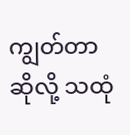ကျွတ်တာဆိုလို့ သထုံ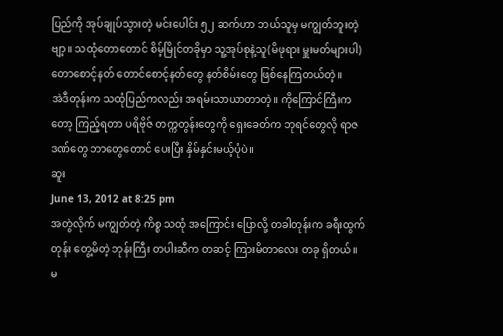ပြည်ကို အုပ်ချုပ်သွားတဲ့ မင်းပေါင်း ၅၂ ဆက်ဟာ ဘယ်သူမှ မကျွတ်ဘူးတဲ့ဗျာ့။ သထုံတောတောင် စိမ့်မြိုင်တခိုမှာ သူ့အုပ်စုနဲ့သူ(မိဖုရား မှူးမတ်များပါ) တောစောင့်နတ် တောင်စောင့်နတ်တွေ နတ်စိမ်းတွေ ဖြစ်နေကြတယ်တဲ့။
အဲဒီတုန်းက သထုံပြည်ကလည်း အရမ်းသာယာတာတဲ့။ ကိုကြောင်ကြီးကတော့ ကြည့်ရတာ ပရိဗိုဇ် တက္ကတွန်းတွေကို ရှေးခေတ်က ဘုရင်တွေလို ရာဇဒဏ်တွေ ဘာတွေတောင် ပေးပြီး နှိမ်နှင်းမယ့်ပုံပဲ။
ဆူး
June 13, 2012 at 8:25 pm
အတွဲလိုက် မကျွတ်တဲ့ ကိစ္စ သထုံ အကြောင်း ပြောလို့ တခါတုန်းက ခရီးထွက်တုန်း တွေ့မိတဲ့ ဘုန်းကြီး တပါးဆီက တဆင့် ကြားမိတာလေး တခု ရှိတယ်။
မ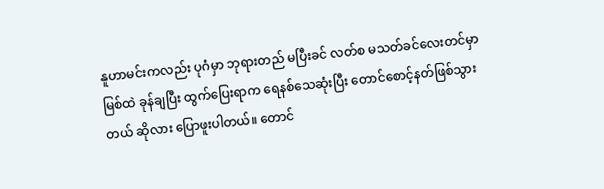နူဟာမင်းကလည်း ပုဂံမှာ ဘုရားတည် မပြီးခင် လတ်စ မသတ်ခင်လေးတင်မှာ မြစ်ထဲ ခုန်ချပြီး ထွက်ပြေးရာက ရေနစ်သေဆုံးပြီး တောင်စောင့်နတ်ဖြစ်သွားတယ် ဆိုလား ပြောဖူးပါတယ်။ တောင်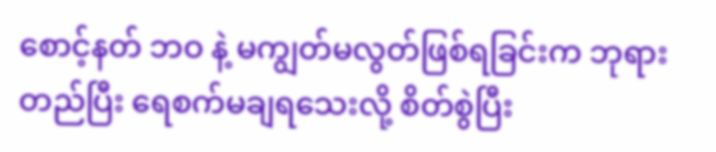စောင့်နတ် ဘဝ နဲ့ မကျွတ်မလွတ်ဖြစ်ရခြင်းက ဘုရားတည်ပြီး ရေစက်မချရသေးလို့ စိတ်စွဲပြီး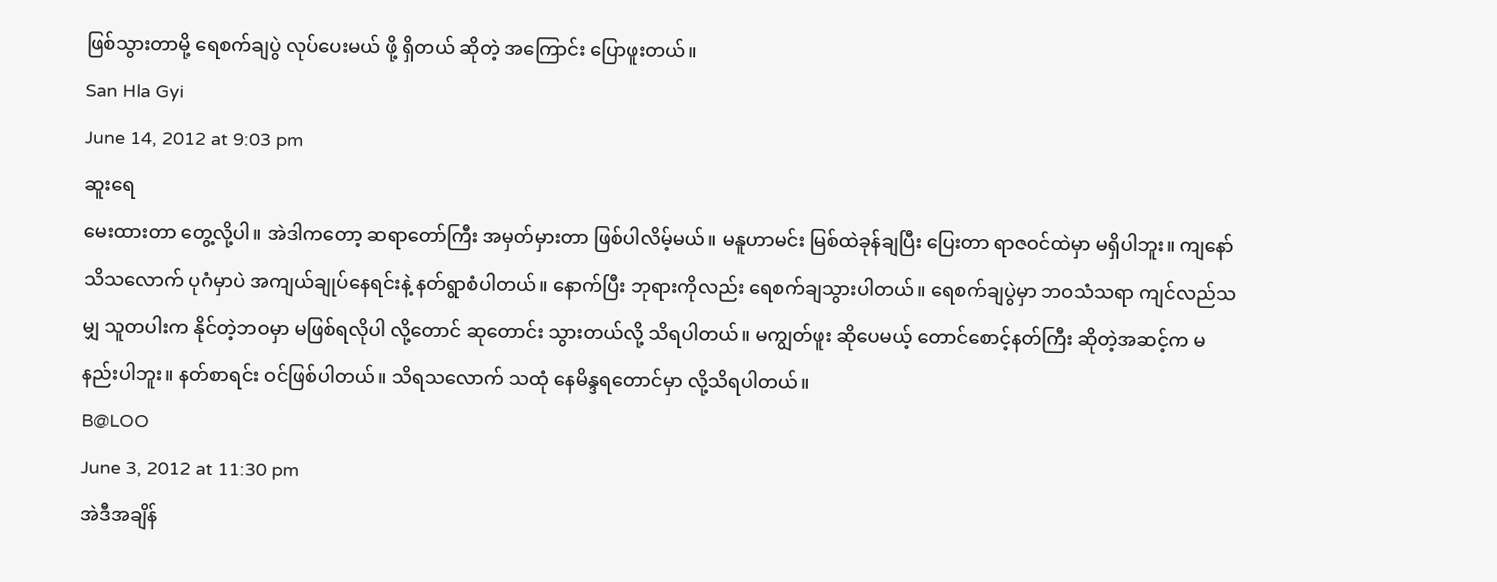ဖြစ်သွားတာမို့ ရေစက်ချပွဲ လုပ်ပေးမယ် ဖို့ ရှိတယ် ဆိုတဲ့ အကြောင်း ပြောဖူးတယ်။
San Hla Gyi
June 14, 2012 at 9:03 pm
ဆူးရေ
မေးထားတာ တွေ့လို့ပါ။ အဲဒါကတော့ ဆရာတော်ကြီး အမှတ်မှားတာ ဖြစ်ပါလိမ့်မယ်။ မနူဟာမင်း မြစ်ထဲခုန်ချပြီး ပြေးတာ ရာဇဝင်ထဲမှာ မရှိပါဘူး။ ကျနော် သိသလောက် ပုဂံမှာပဲ အကျယ်ချုပ်နေရင်းနဲ့ နတ်ရွာစံပါတယ်။ နောက်ပြီး ဘုရားကိုလည်း ရေစက်ချသွားပါတယ်။ ရေစက်ချပွဲမှာ ဘဝသံသရာ ကျင်လည်သမျှ သူတပါးက နိုင်တဲ့ဘဝမှာ မဖြစ်ရလိုပါ လို့တောင် ဆုတောင်း သွားတယ်လို့ သိရပါတယ်။ မကျွတ်ဖူး ဆိုပေမယ့် တောင်စောင့်နတ်ကြီး ဆိုတဲ့အဆင့်က မနည်းပါဘူး။ နတ်စာရင်း ဝင်ဖြစ်ပါတယ်။ သိရသလောက် သထုံ နေမိန္ဒရတောင်မှာ လို့သိရပါတယ်။
B@LOO
June 3, 2012 at 11:30 pm
အဲဒီအချိန်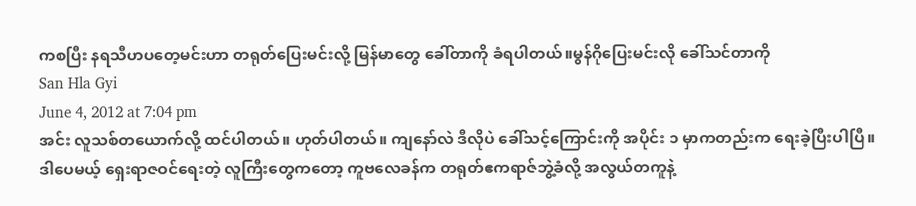ကစပြီး နရသီဟပတေ့မင်းဟာ တရုတ်ပြေးမင်းလို့ မြန်မာတွေ ခေါ်တာကို ခံရပါတယ်။မွန်ဂိုပြေးမင်းလို ခေါ်သင်တာကို
San Hla Gyi
June 4, 2012 at 7:04 pm
အင်း လူသစ်တယောက်လို့ ထင်ပါတယ်။ ဟုတ်ပါတယ်။ ကျနော်လဲ ဒီလိုပဲ ခေါ်သင့်ကြောင်းကို အပိုင်း ၁ မှာကတည်းက ရေးခဲ့ပြီးပါပြီ။ ဒါပေမယ့် ရှေးရာဇဝင်ရေးတဲ့ လူကြီးတွေကတော့ ကူဗလေခန်က တရုတ်ဧကရာဇ်ဘွဲ့ခံလို့ အလွယ်တကူနဲ့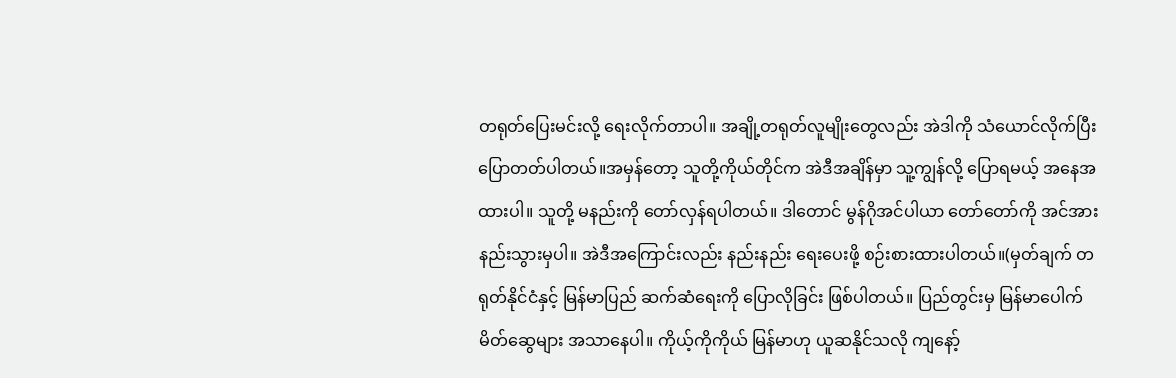တရုတ်ပြေးမင်းလို့ ရေးလိုက်တာပါ။ အချို့တရုတ်လူမျိုးတွေလည်း အဲဒါကို သံယောင်လိုက်ပြီး ပြောတတ်ပါတယ်။အမှန်တော့ သူတို့ကိုယ်တိုင်က အဲဒီအချိန်မှာ သူ့ကျွန်လို့ ပြောရမယ့် အနေအထားပါ။ သူတို့ မနည်းကို တော်လှန်ရပါတယ်။ ဒါတောင် မွန်ဂိုအင်ပါယာ တော်တော်ကို အင်အားနည်းသွားမှပါ။ အဲဒီအကြောင်းလည်း နည်းနည်း ရေးပေးဖို့ စဉ်းစားထားပါတယ်။(မှတ်ချက် တရုတ်နိုင်ငံနှင့် မြန်မာပြည် ဆက်ဆံရေးကို ပြောလိုခြင်း ဖြစ်ပါတယ်။ ပြည်တွင်းမှ မြန်မာပေါက် မိတ်ဆွေများ အသာနေပါ။ ကိုယ့်ကိုကိုယ် မြန်မာဟု ယူဆနိုင်သလို ကျနော့်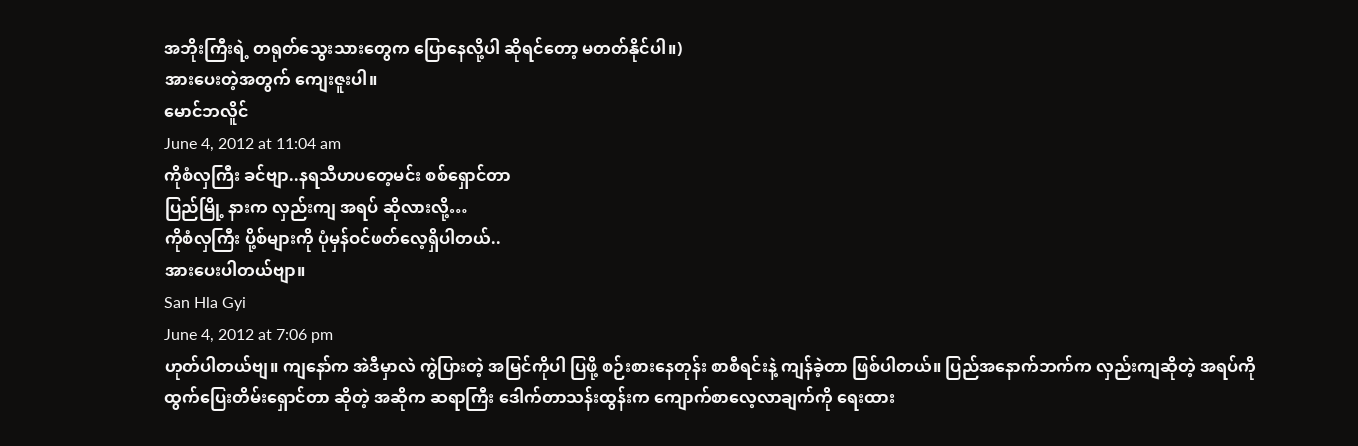အဘိုးကြီးရဲ့ တရုတ်သွေးသားတွေက ပြောနေလို့ပါ ဆိုရင်တော့ မတတ်နိုင်ပါ။)
အားပေးတဲ့အတွက် ကျေးဇူးပါ။
မောင်ဘလိူင်
June 4, 2012 at 11:04 am
ကိုစံလှကြီး ခင်ဗျာ..နရသီဟပတေ့မင်း စစ်ရှောင်တာ
ပြည်မြို့ နားက လှည်းကျ အရပ် ဆိုလားလို့…
ကိုစံလှကြီး ပို့စ်များကို ပုံမှန်ဝင်ဖတ်လေ့ရှိပါတယ်..
အားပေးပါတယ်ဗျာ။
San Hla Gyi
June 4, 2012 at 7:06 pm
ဟုတ်ပါတယ်ဗျ။ ကျနော်က အဲဒီမှာလဲ ကွဲပြားတဲ့ အမြင်ကိုပါ ပြဖို့ စဉ်းစားနေတုန်း စာစီရင်းနဲ့ ကျန်ခဲ့တာ ဖြစ်ပါတယ်။ ပြည်အနောက်ဘက်က လှည်းကျဆိုတဲ့ အရပ်ကို ထွက်ပြေးတိမ်းရှောင်တာ ဆိုတဲ့ အဆိုက ဆရာကြီး ဒေါက်တာသန်းထွန်းက ကျောက်စာလေ့လာချက်ကို ရေးထား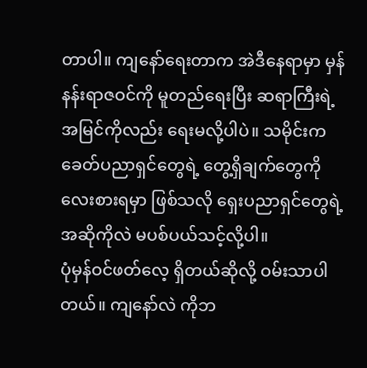တာပါ။ ကျနော်ရေးတာက အဲဒီနေရာမှာ မှန်နန်းရာဇဝင်ကို မူတည်ရေးပြီး ဆရာကြီးရဲ့ အမြင်ကိုလည်း ရေးမလို့ပါပဲ။ သမိုင်းက ခေတ်ပညာရှင်တွေရဲ့ တွေ့ရှိချက်တွေကို လေးစားရမှာ ဖြစ်သလို ရှေးပညာရှင်တွေရဲ့ အဆိုကိုလဲ မပစ်ပယ်သင့်လို့ပါ။
ပုံမှန်ဝင်ဖတ်လေ့ ရှိတယ်ဆိုလို့ ဝမ်းသာပါတယ်။ ကျနော်လဲ ကိုဘ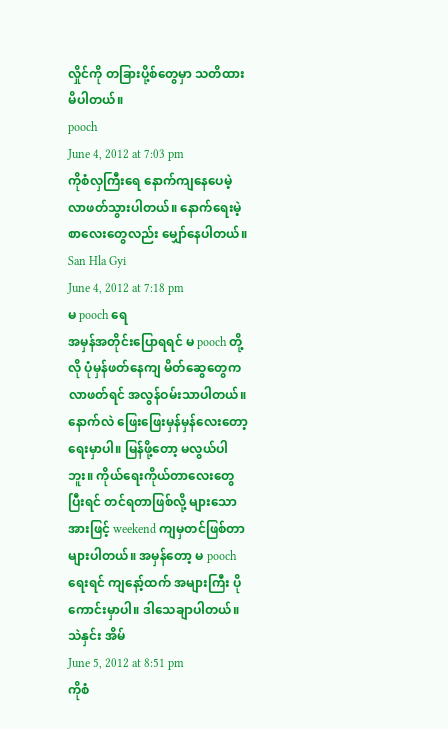လှိုင်ကို တခြားပို့စ်တွေမှာ သတိထားမိပါတယ်။
pooch
June 4, 2012 at 7:03 pm
ကိုစံလှကြီးရေ နောက်ကျနေပေမဲ့ လာဖတ်သွားပါတယ်။ နောက်ရေးမဲ့စာလေးတွေလည်း မျှော်နေပါတယ်။
San Hla Gyi
June 4, 2012 at 7:18 pm
မ pooch ရေ
အမှန်အတိုင်းပြောရရင် မ pooch တို့လို ပုံမှန်ဖတ်နေကျ မိတ်ဆွေတွေက လာဖတ်ရင် အလွန်ဝမ်းသာပါတယ်။ နောက်လဲ ဖြေးဖြေးမှန်မှန်လေးတော့ ရေးမှာပါ။ မြန်ဖို့တော့ မလွယ်ပါဘူး။ ကိုယ်ရေးကိုယ်တာလေးတွေ ပြီးရင် တင်ရတာဖြစ်လို့ များသောအားဖြင့် weekend ကျမှတင်ဖြစ်တာ များပါတယ်။ အမှန်တော့ မ pooch ရေးရင် ကျနော့်ထက် အများကြီး ပိုကောင်းမှာပါ။ ဒါသေချာပါတယ်။
သဲနှင်း အိမ်
June 5, 2012 at 8:51 pm
ကိုစံ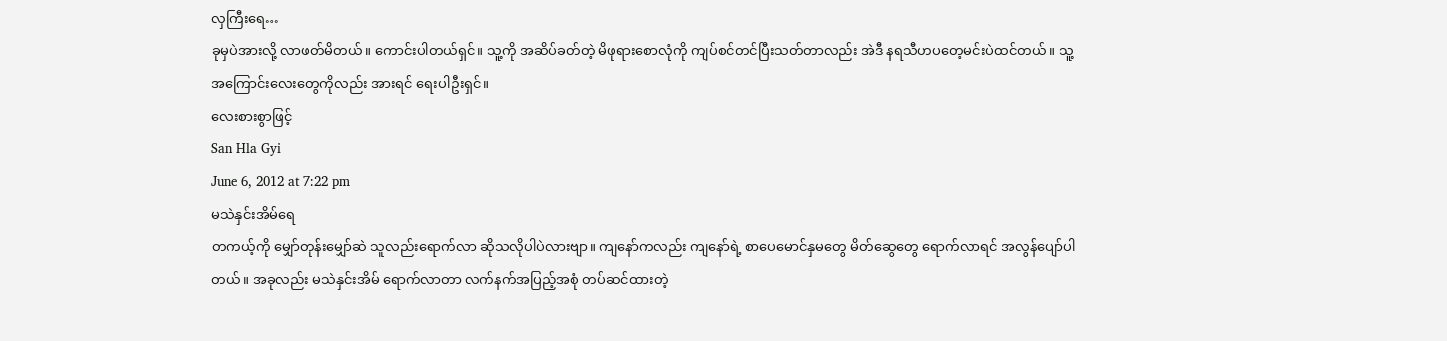လှကြီးရေ…
ခုမှပဲအားလို့ လာဖတ်မိတယ်။ ကောင်းပါတယ်ရှင်။ သူ့ကို အဆိပ်ခတ်တဲ့ မိဖုရားစောလုံကို ကျပ်စင်တင်ပြီးသတ်တာလည်း အဲဒီ နရသီဟပတေ့မင်းပဲထင်တယ်။ သူ့အကြောင်းလေးတွေကိုလည်း အားရင် ရေးပါဦးရှင်။
လေးစားစွာဖြင့်
San Hla Gyi
June 6, 2012 at 7:22 pm
မသဲနှင်းအိမ်ရေ
တကယ့်ကို မျှော်တုန်းမျှော်ဆဲ သူလည်းရောက်လာ ဆိုသလိုပါပဲလားဗျာ။ ကျနော်ကလည်း ကျနော်ရဲ့ စာပေမောင်နှမတွေ မိတ်ဆွေတွေ ရောက်လာရင် အလွန်ပျော်ပါတယ်။ အခုလည်း မသဲနှင်းအိမ် ရောက်လာတာ လက်နက်အပြည့်အစုံ တပ်ဆင်ထားတဲ့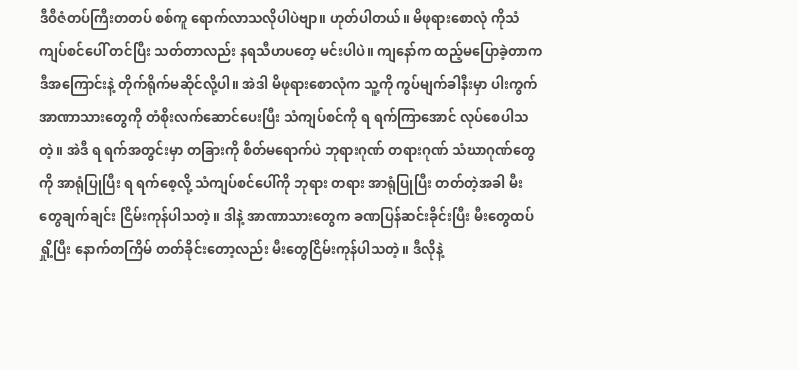ဒီဝီဇံတပ်ကြီးတတပ် စစ်ကူ ရောက်လာသလိုပါပဲဗျာ။ ဟုတ်ပါတယ်။ မိဖုရားစောလုံ ကိုသံကျပ်စင်ပေါ် တင်ပြီး သတ်တာလည်း နရသီဟပတေ့ မင်းပါပဲ။ ကျနော်က ထည့်မပြောခဲ့တာက ဒီအကြောင်းနဲ့ တိုက်ရိုက်မဆိုင်လို့ပါ။ အဲဒါ မိဖုရားစောလုံက သူ့ကို ကွပ်မျက်ခါနီးမှာ ပါးကွက်အာဏာသားတွေကို တံစိုးလက်ဆောင်ပေးပြီး သံကျပ်စင်ကို ရ ရက်ကြာအောင် လုပ်စေပါသတဲ့။ အဲဒီ ရ ရက်အတွင်းမှာ တခြားကို စိတ်မရောက်ပဲ ဘုရားဂုဏ် တရားဂုဏ် သံဃာဂုဏ်တွေကို အာရုံပြုပြီး ရ ရက်စေ့လို့ သံကျပ်စင်ပေါ်ကို ဘုရား တရား အာရုံပြုပြီး တတ်တဲ့အခါ မီးတွေချက်ချင်း ငြိမ်းကုန်ပါသတဲ့။ ဒါနဲ့ အာဏာသားတွေက ခဏပြန်ဆင်းခိုင်းပြီး မီးတွေထပ်ရှို့ပြီး နောက်တကြိမ် တတ်ခိုင်းတော့လည်း မီးတွေငြိမ်းကုန်ပါသတဲ့။ ဒီလိုနဲ့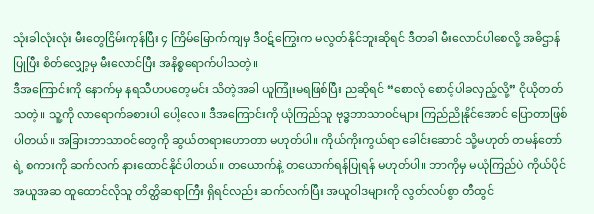သုံးခါလုံးလုံး မီးတွေငြိမ်းကုန်ပြီး ၄ ကြိမ်မြောက်ကျမှ ဒီဝဋ်ကြွေးက မလွတ်နိုင်ဘူးဆိုရင် ဒီတခါ မီးလောင်ပါစေလို့ အဓိဌာန်ပြုပြီး စိတ်လျှော့မှ မီးလောင်ပြီး အနိစ္စရောက်ပါသတဲ့။
ဒီအကြောင်းကို နောက်မှ နရသီဟပတေ့မင်း သိတဲ့အခါ ယူကြုံးမရဖြစ်ပြီး ညဆိုရင် “စောလုံ စောင့်ပါခလှည့်လို့” ငိုယိုတတ်သတဲ့။ သူ့ကို လာရောက်ခစားပါ ပေါ့လေ။ ဒီအကြောင်းကို ယုံကြည်သူ ဗုဒ္ဓဘာသာဝင်များ ကြည်ညိုနိုင်အောင် ပြောတာဖြစ်ပါတယ်။ အခြားဘာသာဝင်တွေကို ဆွယ်တရားဟောတာ မဟုတ်ပါ။ ကိုယ်ကိုးကွယ်ရာ ခေါင်းဆောင် သို့မဟုတ် တမန်တော်ရဲ့ စကားကို ဆက်လက် နားထောင်နိုင်ပါတယ်။ တယောက်နဲ့ တယောက်ရန်ပြုရန် မဟုတ်ပါ။ ဘာကိုမှ မယုံကြည်ပဲ ကိုယ်ပိုင်အယူအဆ ထူထောင်လိုသူ တိတ္ထိဆရာကြီး ရှိရင်လည်း ဆက်လက်ပြီး အယူဝါဒများကို လွတ်လပ်စွာ တီထွင်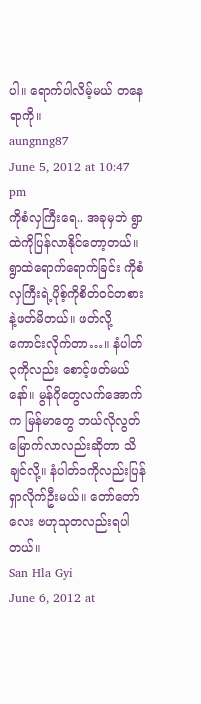ပါ။ ရောက်ပါလိမ့်မယ် တနေရာကို။
aungnng87
June 5, 2012 at 10:47 pm
ကိုစံလှကြီးရေ.. အခုမှဘဲ ရွာထဲကိုပြန်လာနိုင်တော့တယ်။ ရွာထဲရောက်ရောက်ခြင်း ကိုစံလှကြီးရဲ့ပိုစ့်ကိုစိတ်ဝင်တစားနဲ့ဖတ်မိတယ်။ ဖတ်လို့ကောင်းလိုက်တာ…။ နံပါတ်၃ကိုလည်း စောင့်ဖတ်မယ်နော်။ မွန်ဂိုတွေလက်အောက်က မြန်မာတွေ ဘယ်လိုလွတ်မြောက်လာလည်းဆိုတာ သိချင်လို့။ နံပါတ်၁ကိုလည်းပြန်ရှာလိုက်ဦးမယ်။ တော်တော်လေး ဗဟုသုတလည်းရပါတယ်။
San Hla Gyi
June 6, 2012 at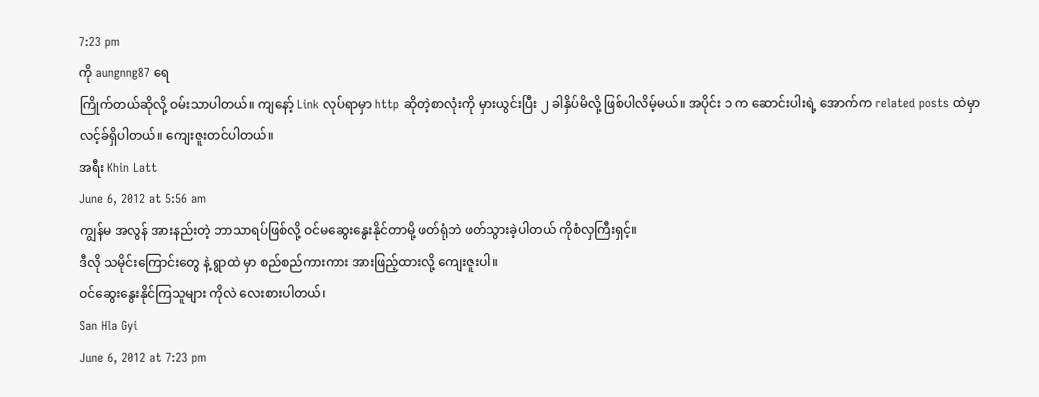7:23 pm
ကို aungnng87 ရေ
ကြိုက်တယ်ဆိုလို့ ဝမ်းသာပါတယ်။ ကျနော့် Link လုပ်ရာမှာ http ဆိုတဲ့စာလုံးကို မှားယွင်းပြီး ၂ ခါနှိပ်မိလို့ ဖြစ်ပါလိမ့်မယ်။ အပိုင်း ၁ က ဆောင်းပါးရဲ့ အောက်က related posts ထဲမှာ လင့်ခ်ရှိပါတယ်။ ကျေးဇူးတင်ပါတယ်။
အရီး Khin Latt
June 6, 2012 at 5:56 am
ကျွန်မ အလွန် အားနည်းတဲ့ ဘာသာရပ်ဖြစ်လို့ ဝင်မဆွေးနွေးနိုင်တာမို့ ဖတ်ရုံဘဲ ဖတ်သွားခဲ့ပါတယ် ကိုစံလှကြီးရှင့်။
ဒီလို သမိုင်းကြောင်းတွေ နဲ့ ရွာထဲ မှာ စည်စည်ကားကား အားဖြည့်ထားလို့ ကျေးဇူးပါ။
ဝင်ဆွေးနွေးနိုင်ကြသူများ ကိုလဲ လေးစားပါတယ်၊
San Hla Gyi
June 6, 2012 at 7:23 pm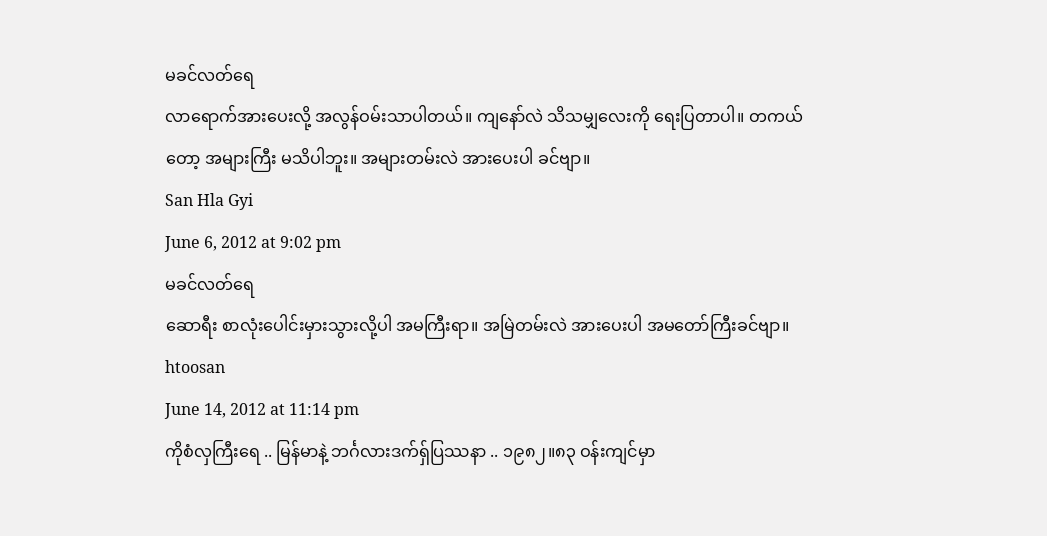မခင်လတ်ရေ
လာရောက်အားပေးလို့ အလွန်ဝမ်းသာပါတယ်။ ကျနော်လဲ သိသမျှလေးကို ရေးပြတာပါ။ တကယ်တော့ အများကြီး မသိပါဘူး။ အများတမ်းလဲ အားပေးပါ ခင်ဗျာ။
San Hla Gyi
June 6, 2012 at 9:02 pm
မခင်လတ်ရေ
ဆောရီး စာလုံးပေါင်းမှားသွားလို့ပါ အမကြီးရာ။ အမြဲတမ်းလဲ အားပေးပါ အမတော်ကြီးခင်ဗျာ။
htoosan
June 14, 2012 at 11:14 pm
ကိုစံလှကြီးရေ .. မြန်မာနဲ့ ဘင်္ဂလားဒက်ရှ်ပြဿနာ .. ၁၉၈၂။၈၃ ဝန်းကျင်မှာ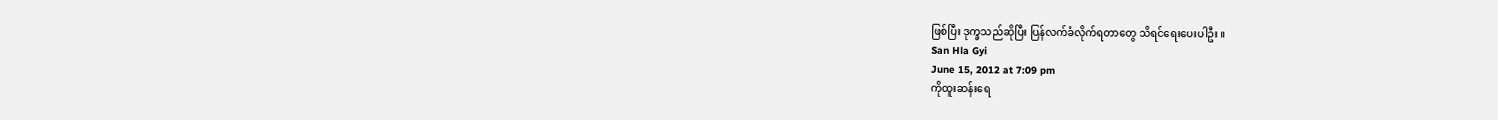ဖြစ်ပြီး ဒုက္ခသည်ဆိုပြီး ပြန်လက်ခံလိုက်ရတာတွေ သိရင်ရေးပေးပါဦး ။
San Hla Gyi
June 15, 2012 at 7:09 pm
ကိုထူးဆန်းရေ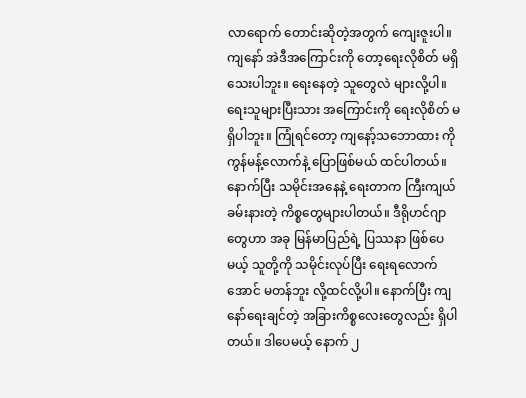လာရောက် တောင်းဆိုတဲ့အတွက် ကျေးဇူးပါ။ ကျနော် အဲဒီအကြောင်းကို တော့ရေးလိုစိတ် မရှိသေးပါဘူး။ ရေးနေတဲ့ သူတွေလဲ များလို့ပါ။ ရေးသူများပြီးသား အကြောင်းကို ရေးလိုစိတ် မရှိပါဘူး။ ကြုံရင်တော့ ကျနော့်သဘောထား ကိုကွန်မန့်လောက်နဲ့ ပြောဖြစ်မယ် ထင်ပါတယ်။ နောက်ပြီး သမိုင်းအနေနဲ့ ရေးတာက ကြီးကျယ်ခမ်းနားတဲ့ ကိစ္စတွေများပါတယ်။ ဒီရိုဟင်ဂျာတွေဟာ အခု မြန်မာပြည်ရဲ့ ပြဿနာ ဖြစ်ပေမယ့် သူတို့ကို သမိုင်းလုပ်ပြီး ရေးရလောက်အောင် မတန်ဘူး လို့ထင်လို့ပါ။ နောက်ပြီး ကျနော်ရေးချင်တဲ့ အခြားကိစ္စလေးတွေလည်း ရှိပါတယ်။ ဒါပေမယ့် နောက် ၂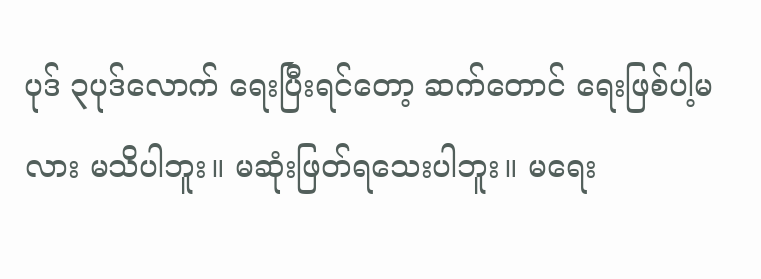ပုဒ် ၃ပုဒ်လောက် ရေးပြီးရင်တော့ ဆက်တောင် ရေးဖြစ်ပါ့မလား မသိပါဘူး။ မဆုံးဖြတ်ရသေးပါဘူး။ မရေး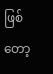ဖြစ်တော့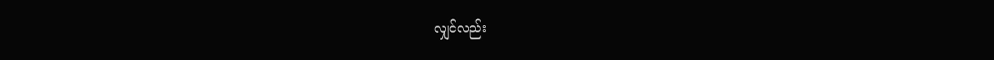လျှင်လည်း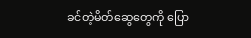ခင်တဲ့မိတ်ဆွေတွေကို ပြော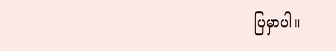ပြမှာပါ။